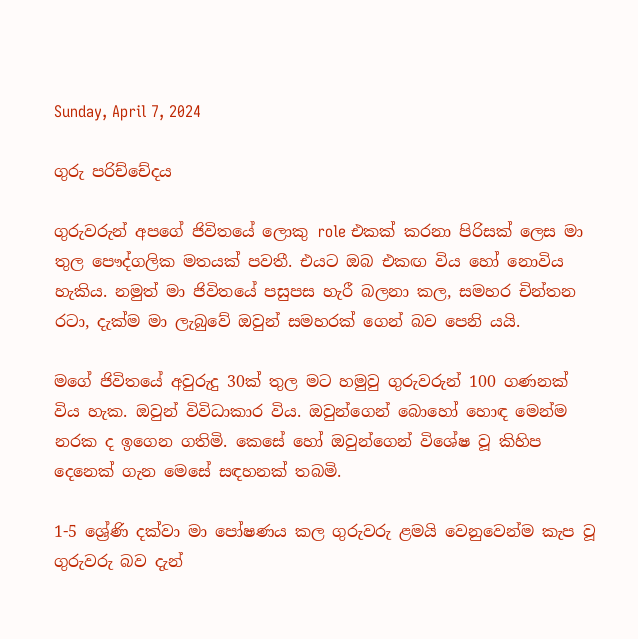Sunday, April 7, 2024

ගුරු පරිච්චේදය

ගුරුවරුන් අපගේ ජිවිතයේ ලොකු role එකක් කරනා පිරිසක් ලෙස මා තුල පෞද්ගලික මතයක් පවතී. එයට ඔබ එකඟ විය හෝ නොවිය හැකිය. නමුත් මා ජිවිතයේ පසුපස හැරී බලනා කල, සමහර චින්තන රටා, දැක්ම මා ලැබුවේ ඔවුන් සමහරක් ගෙන් බව පෙනි යයි.

මගේ ජිවිතයේ අවුරුදු 30ක් තුල මට හමුවු ගුරුවරුන් 100 ගණනක් විය හැක. ඔවුන් විවිධාකාර විය. ඔවුන්ගෙන් බොහෝ හොඳ මෙන්ම නරක ද ඉගෙන ගතිමි. කෙසේ හෝ ඔවුන්ගෙන් විශේෂ වූ කිහිප දෙනෙක් ගැන මෙසේ සඳහනක් තබමි.

1-5 ශ්‍රේණි දක්වා මා පෝෂණය කල ගුරුවරු ළමයි වෙනුවෙන්ම කැප වූ ගුරුවරු බව දැන්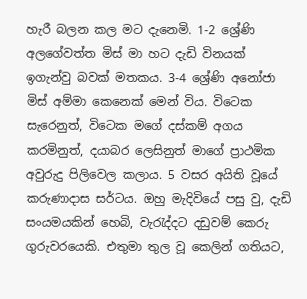හැරී බලන කල මට දැනෙමි. 1-2 ශ්‍රේණි අලගේවත්ත මිස් මා හට දැඩි විනයක් ඉගැන්වු බවක් මතකය. 3-4 ශ්‍රේණි අනෝජා මිස් අම්මා කෙනෙක් මෙන් විය. විටෙක සැරෙනුත්, විටෙක මගේ දස්කම් අගය කරමිනුත්, දයාබර ලෙසිනුත් මාගේ ප්‍රාථමික අවුරුදු පිලිවෙල කලාය. 5 වසර අයිති වූයේ කරුණාදාස සර්ටය. ඔහු මැදිවියේ පසු වු, දැඩි සංයමයකින් හෙබි, වැරැද්දට දඩුවම් කෙරු ගුරුවරයෙකි. එතුමා තුල වූ කෙලින් ගතියට,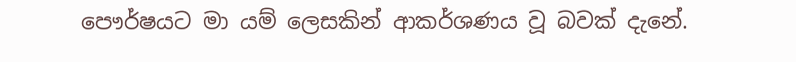පෞර්ෂයට මා යම් ලෙසකින් ආකර්ශණය වූ බවක් දැනේ.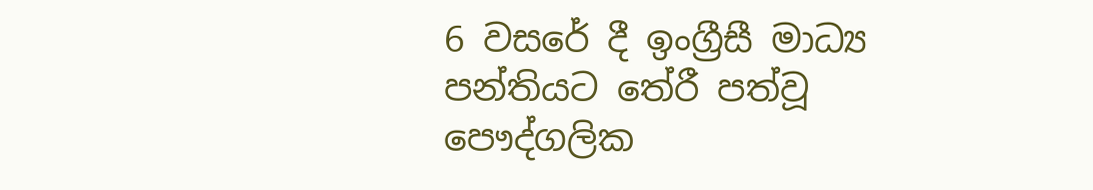6 වසරේ දී ඉංග්‍රීසී මාධ්‍ය පන්තියට තේරී පත්වූ පෞද්ගලික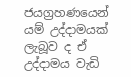ජයග්‍රහණයෙන් යම් උද්දාමයක් ලැබූව ද ඒ උද්දාමය වැඩි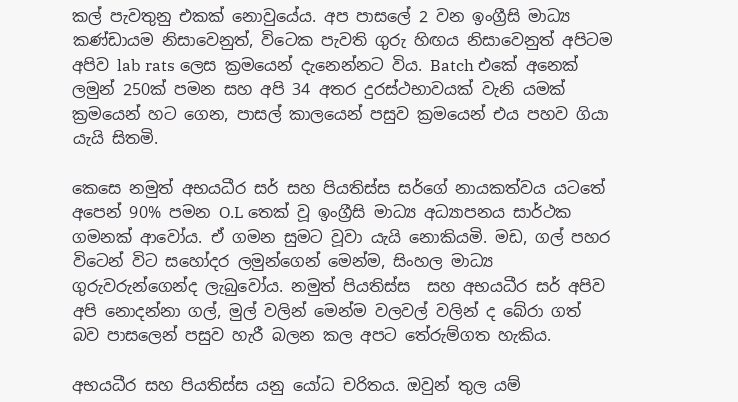කල් පැවතුනු එකක් නොවුයේය. අප පාසලේ 2 වන ඉංග්‍රීසි මාධ්‍ය කණ්ඩායම නිසාවෙනුත්, විටෙක පැවති ගුරු හිඟය නිසාවෙනුත් අපිටම අපිව lab rats ලෙස ක්‍රමයෙන් දැනෙන්නට විය. Batch එකේ අනෙක් ලමුන් 250ක් පමන සහ අපි 34 අතර දුරස්ථභාවයක් වැනි යමක් ක්‍රමයෙන් හට ගෙන, පාසල් කාලයෙන් පසුව ක්‍රමයෙන් එය පහව ගියා යැයි සිතමි.

කෙසෙ නමුත් අභයධීර සර් සහ පියතිස්ස සර්ගේ නායකත්වය යටතේ අපෙන් 90% පමන O.L තෙක් වූ ඉංග්‍රීසි මාධ්‍ය අධ්‍යාපනය සාර්ථක ගමනක් ආවෝය. ඒ ගමන සුමට වූවා යැයි නොකියමි. මඩ, ගල් පහර විටෙන් විට සහෝදර ලමුන්ගෙන් මෙන්ම, සිංහල මාධ්‍ය ගුරුවරුන්ගෙන්ද ලැබුවෝය. නමුත් පියතිස්ස  සහ අභයධීර සර් අපිව අපි නොදන්නා ගල්, මුල් වලින් මෙන්ම වලවල් වලින් ද බේරා ගත් බව පාසලෙන් පසුව හැරී බලන කල අපට තේරුම්ගත හැකිය.

අභයධීර සහ පියතිස්ස යනු යෝධ චරිතය. ඔවුන් තුල යම්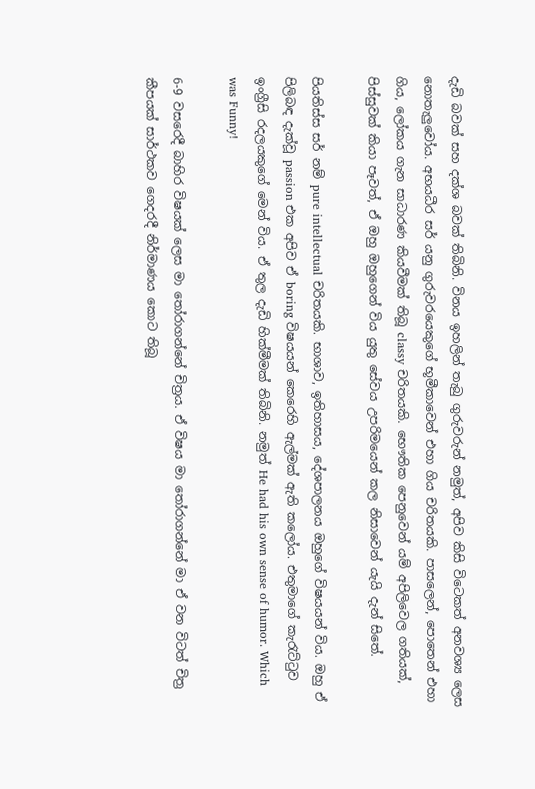දැඩි බවක් සහ දක්ශ බවක් තිබිනි. විනය ඉහලින් තැබු ගුරුවරුන් නමුත්, අපිව කිසි විටෙකත් අනවශ්‍ය ලෙස නොතැලුවෝය. අභයධීර සර් යනු ගුරුවරයෙකුගේ භූමීකාවෙන් එහා ගිය චරිතයකි. පාසලෙන්, පොතෙන් එහා ගිය, ලෝකය ගැන සාධාරණ කියවීමක් තිබූ classy චරිතයකි. භෞතික පෙනුවෙන් යම් අපිලිවෙල ගතියක්, පිස්සුවක් කියා පෑවත්, ඒ ඔහු ඔහුගෙන් විය යුතු සේවය උපරිමයෙන් කල නිසාවෙන් යැයි දැන් සිතේ.

පියතිස්ස සර් නම් pure intellectual චරිතයකි. භාශාව, ඉතිහාසය, දේශපාලනය ඔහුගේ විෂයයන් විය. ඔහු ඒ පිලිබඳ දැක්වූ passion එක අපිව ඒ boring විෂයයන් කෙරෙහි ඇල්මක් ඇති කලෝය. එතුමාගේ කැරැට්ටුව ඉංග්‍රීසි රදලයකුගේ මෙන් විය. ඒ තුල දැඩි හික්මීමක් තිබිනි. නමුත් He had his own sense of humor. Which was Funny!

6-9 වසරෙදී බාහිර විෂයක් ලෙස මා තෝරාගන්නේ චිත්‍රය. ඒ විෂය මා තෝරාගන්නේ මා ඒ වන විටත් චිත්‍ර කීපයක් සාර්ථකව ගෙදරදී නිර්මාණය කොට තිබූ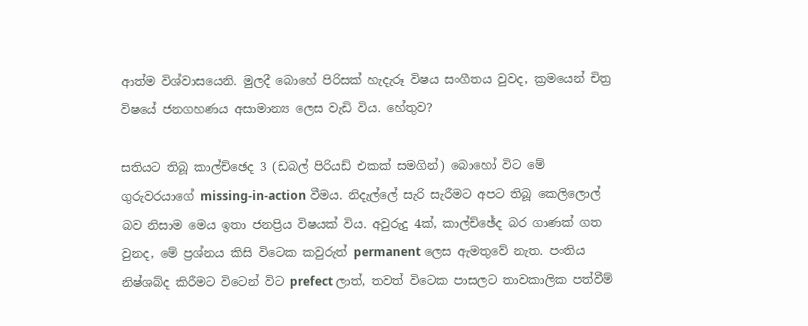ආත්ම විශ්වාසයෙනි. මුලදී බොහේ පිරිසක් හැදැරූ විෂය සංගීතය වුවද, ක්‍රමයෙන් චිත්‍ර විෂයේ ජනගහණය අසාමාන්‍ය ලෙස වැඩි විය. හේතුව?

සතියට තිබූ කාල්ච්ඡෙද 3 (ඩබල් පිරියඩ් එකක් සමගින්) බොහෝ විට මේ ගුරුවරයාගේ missing-in-action වීමය. නිදැල්ලේ සැරි සැරීමට අපට තිබූ කෙලිලොල් බව නිසාම මෙය ඉතා ජනප්‍රිය විෂයක් විය. අවුරුදු 4ක්, කාල්ච්ඡේද බර ගාණක් ගත වුනද, මේ ප්‍රශ්නය කිසි විටෙක කවුරුත් permanent ලෙස ඇමතුවේ නැත. පංතිය නිෂ්ශබ්ද කිරීමට විටෙන් විට prefect ලාත්, තවත් විටෙක පාසලට තාවකාලික පත්වීම්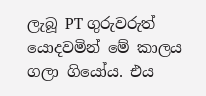ලැබූ PT ගුරුවරුත් යොදවමින් මේ කාලය ගලා ගියෝය. එය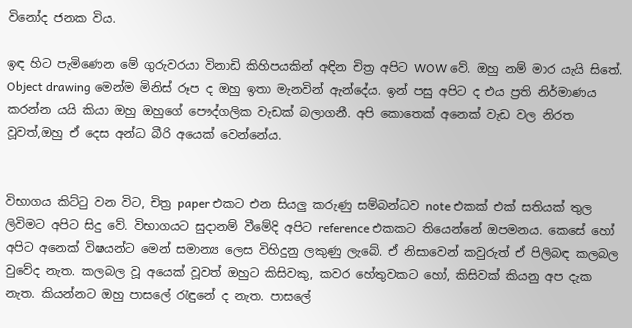විනෝද ජනක විය.

ඉඳ හිට පැමිණෙන මේ ගුරුවරයා විනාඩි කිහිපයකින් අඳින චිත්‍ර අපිට WOW වේ. ඔහු නම් මාර යැයි සිතේ. Object drawing මෙන්ම මිනිස් රූප ද ඔහු ඉතා මැනවින් ඇන්දේය. ඉන් පසු අපිට ද එය ප්‍රති නිර්මාණය කරන්න යයි කියා ඔහු ඔහුගේ පෞද්ගලික වැඩක් බලාගනී. අපි කොතෙක් අනෙක් වැඩ වල නිරත වූවත්,ඔහු ඒ දෙස අන්ධ බීරි අයෙක් වෙන්නේය.


විභාගය කිට්ටු වන විට, චිත්‍ර paper එකට එන සියලු කරුණු සම්බන්ධව note එකක් එක් සතියක් තුල ලිවිමට අපිට සිදු වේ. විභාගයට සුදානම් වීමේදි අපිට reference එකකට තියෙන්නේ ඔපමනය. කෙසේ හෝ අපිට අනෙක් විෂයන්ට මෙන් සමාන්‍ය ලෙස විහිදුනු ලකුණු ලැබේ. ඒ නිසාවෙන් කවුරුත් ඒ පිලිබඳ කලබල වුවේද නැත. කලබල වූ අයෙක් වූවත් ඔහුට කිසිවකු, කවර හේතුවකට හෝ, කිසිවක් කියනු අප දැක නැත. කියන්නට ඔහු පාසලේ රැඳුනේ ද නැත. පාසලේ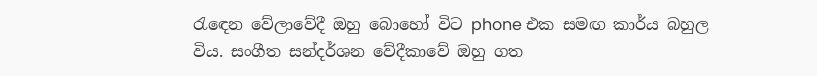රැඳෙන වේලාවේදී ඔහු බොහෝ විට phone එක සමඟ කාර්ය බහුල විය. සංගීත සන්දර්ශන වේදීකාවේ ඔහු ගත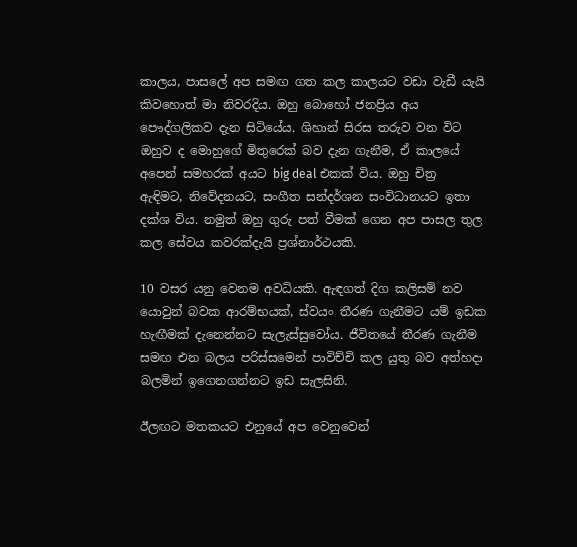කාලය, පාසලේ අප සමඟ ගත කල කාලයට වඩා වැඩී යැයි කිවහොත් මා නිවරදිය. ඔහු බොහෝ ජනප්‍රිය අය පෞද්ගලිකව දැන සිටියේය. ශිහාන් සිරස තරුව වන විට ඔහුව ද මොහුගේ මිතුරෙක් බව දැන ගැනීම, ඒ කාලයේ අපෙන් සමහරක් අයට big deal එකක් විය. ඔහු චිත්‍ර ඇඳිමට, නිවේදනයට, සංගීත සන්දර්ශන සංවිධානයට ඉතා දක්ශ විය. නමුත් ඔහු ගුරු පත් වීමක් ගෙන අප පාසල තුල කල සේවය කවරක්දැයි ප්‍රශ්නාර්ථයකි.

10 වසර යනු වෙනම අවධියකි. ඇඳගත් දිග කලිසම් නව යොවුන් බවක ආරම්භයක්, ස්වයං තීරණ ගැනීමට යම් ඉඩක හැඟීමක් දැනෙන්නට සැලැස්සුවෝය. ජීවිතයේ තීරණ ගැනීම සමඟ එන බලය පරිස්සමෙන් පාවිච්චි කල යුතු බව අත්හදා බලමින් ඉගෙනගන්නට ඉඩ සැලසිනි.

ඊලඟට මතකයට එනුයේ අප වෙනුවෙන්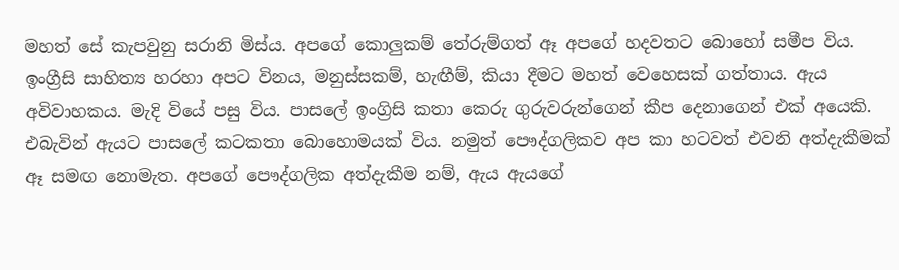මහත් සේ කැපවුනු සරානි මිස්ය. අපගේ කොලුකම් තේරුම්ගත් ඈ අපගේ හදවතට බොහෝ සමීප විය. ඉංග්‍රීසි සාහිත්‍ය හරහා අපට විනය, මනුස්සකම්, හැඟීම්, කියා දීමට මහත් වෙහෙසක් ගත්තාය. ඇය අවිවාහකය. මැදි වියේ පසු විය. පාසලේ ඉංග්‍රිසි කතා කෙරු ගුරුවරුන්ගෙන් කීප දෙනාගෙන් එක් අයෙකි. එබැවින් ඇයට පාසලේ කටකතා බොහොමයක් විය. නමුත් පෞද්ගලිකව අප කා හටවත් එවනි අත්දැකීමක් ඈ සමඟ නොමැත. අපගේ පෞද්ගලික අත්දැකීම නම්, ඇය ඇයගේ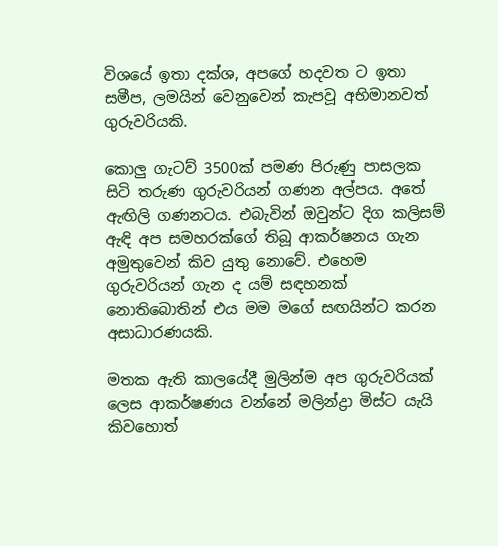විශයේ ඉතා දක්ශ, අපගේ හදවත ට ඉතා සමීප, ලමයින් වෙනුවෙන් කැපවූ අභිමානවත් ගුරුවරියකි.

කොලු ගැටව් 3500ක් පමණ පිරුණු පාසලක සිටි තරුණ ගුරුවරියන් ගණන අල්පය. අතේ ඇඟිලි ගණනටය. එබැවින් ඔවුන්ට දිග කලිසම් ඇඳි අප සමහරක්ගේ තිබූ ආකර්ෂනය ගැන අමුතුවෙන් කිව යුතු නොවේ. එහෙම ගුරුවරියන් ගැන ද යම් සඳහනක් නොතිබොතින් එය මම මගේ සඟයින්ට කරන අසාධාරණයකි.

මතක ඇති කාලයේදී මුලින්ම අප ගුරුවරියක් ලෙස ආකර්ෂණය වන්නේ මලින්ද්‍රා මිස්ට යැයි කිවහොත්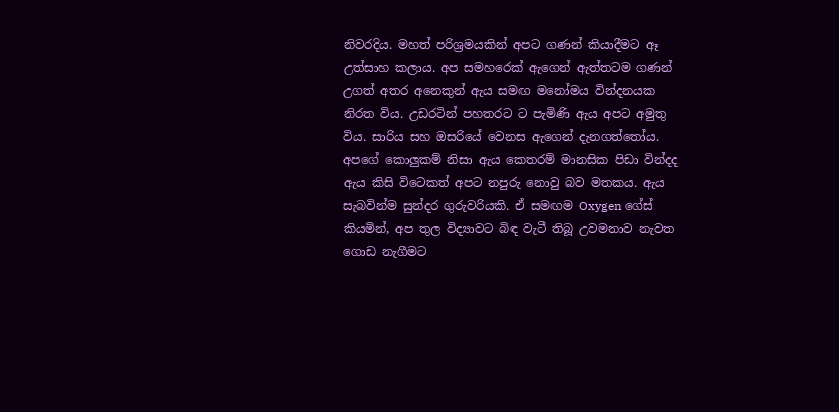නිවරදිය. මහත් පරිශ්‍රමයකින් අපට ගණන් කියාදීමට ඈ උත්සාහ කලාය. අප සමහරෙක් ඇගෙන් ඇත්තටම ගණන් උගත් අතර අනෙකුන් ඇය සමඟ මනෝමය වින්දනයක නිරත විය. උඩරටින් පහතරට ට පැමිණි ඇය අපට අමුතු විය. සාරිය සහ ඔසරියේ වෙනස ඇගෙන් දැනගත්තෝය. අපගේ කොලුකම් නිසා ඇය කෙතරම් මානසික පිඩා වින්දද ඇය කිසි විටෙකත් අපට නපුරු නොවු බව මතකය. ඇය සැබවින්ම සුන්දර ගුරුවරියකි. ඒ සමඟම Oxygen ගේස් කියමින්, අප තුල විද්‍යාවට බිඳ වැටී තිබූ උවමනාව නැවත ගොඩ නැගීමට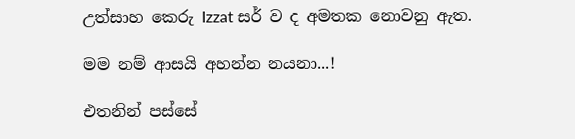උත්සාහ කෙරු Izzat සර් ව ද අමතක නොවනු ඇත.

මම නම් ආසයි අහන්න නයනා...!

එතනින් පස්සේ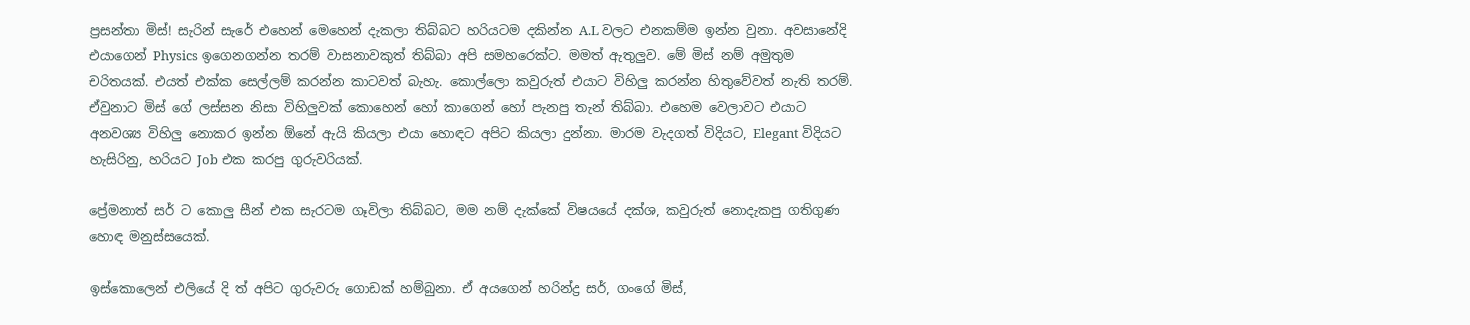ප්‍රසන්තා මිස්! සැරින් සැරේ එහෙන් මෙහෙන් දැකලා තිබ්බට හරියටම දකින්න A.L වලට එනකම්ම ඉන්න වුනා. අවසානේදි එයාගෙන් Physics ඉගෙනගන්න තරම් වාසනාවකුත් තිබ්බා අපි සමහරෙක්ට. මමත් ඇතුලුව. මේ මිස් නම් අමුතුම චරිතයක්. එයත් එක්ක සෙල්ලම් කරන්න කාටවත් බැහැ. කොල්ලො කවුරුත් එයාට විහිලු කරන්න හිතුවේවත් නැති තරම්. ඒවුනාට මිස් ගේ ලස්සන නිසා විහිලුවක් කොහෙන් හෝ කාගෙන් හෝ පැනපු තැන් තිබ්බා. එහෙම වෙලාවට එයාට අනවශ්‍ය විහිලු නොකර ඉන්න ඕනේ ඇයි කියලා එයා හොඳට අපිට කියලා දුන්නා. මාරම වැදගත් විදියට, Elegant විදියට හැසිරිනු, හරියට Job එක කරපු ගුරුවරියක්.

ප්‍රේමනාත් සර් ට කොලු සීන් එක සැරටම ගෑවිලා තිබ්බට, මම නම් දැක්කේ විෂයයේ දක්ශ, කවුරුත් නොදැකපු ගතිගුණ හොඳ මනුස්සයෙක්.

ඉස්කොලෙන් එලියේ දි ත් අපිට ගුරුවරු ගොඩක් හම්බුනා. ඒ අයගෙන් හරින්ද්‍ර සර්, ගංගේ මිස්,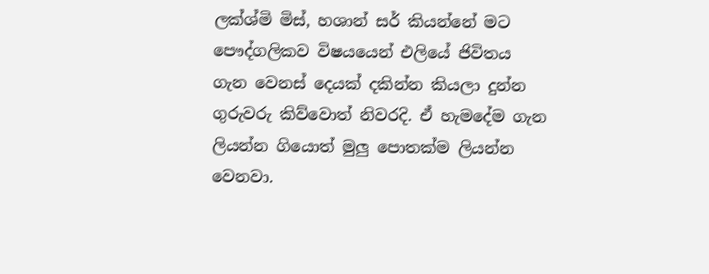ලක්ශ්මි මිස්, හශාන් සර් කියන්නේ මට පෞද්ගලිකව විෂයයෙන් එලියේ ජිවිතය ගැන වෙනස් දෙයක් දකින්න කියලා දුන්න ගුරුවරු කිව්වොත් නිවරදි. ඒ හැමදේම ගැන ලියන්න ගියොත් මුලු පොතක්ම ලියන්න වෙනවා.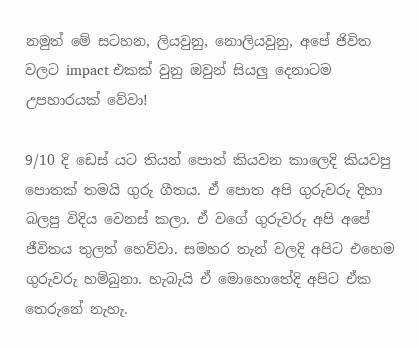නමුත් මේ සටහන, ලියවුනු, නොලියවුනු, අපේ ජිවිත වලට impact එකක් වුනු ඔවුන් සියලු දෙනාටම උපහාරයක් වේවා!

9/10 දි ඩෙස් යට තියන් පොත් කියවන කාලෙදි කියවපු පොතක් තමයි ගුරු ගීතය. ඒ පොත අපි ගුරුවරු දිහා බලපු විදිය වෙනස් කලා. ඒ වගේ ගුරුවරු අපි අපේ ජීවිතය තුලත් හෙව්වා. සමහර තැන් වලදි අපිට එහෙම ගුරුවරු හම්බුනා. හැබැයි ඒ මොහොතේදි අපිට ඒක තෙරුනේ නැහැ.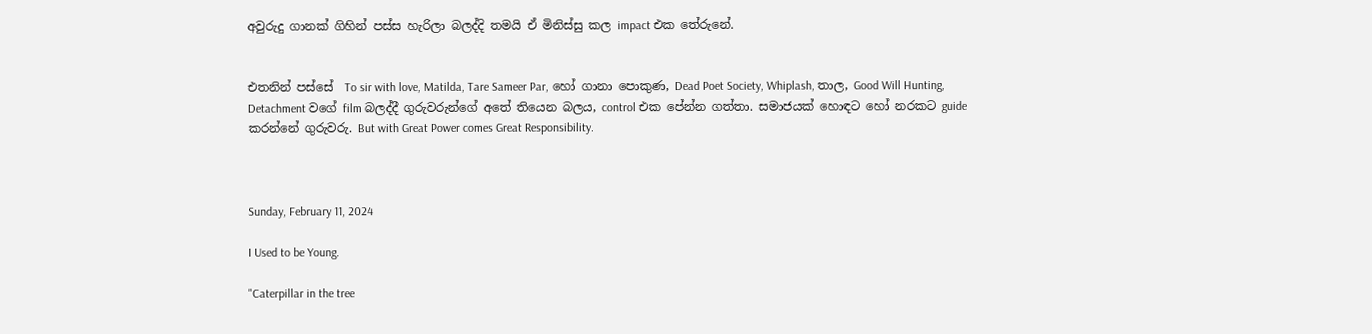අවුරුදු ගානක් ගිහින් පස්ස හැරිලා බලද්දි තමයි ඒ මිනිස්සු කල impact එක තේරුනේ.


එතනින් පස්සේ  To sir with love, Matilda, Tare Sameer Par, හෝ ගානා පොකුණ, Dead Poet Society, Whiplash, තාල, Good Will Hunting, Detachment වගේ film බලද්දී ගුරුවරුන්ගේ අතේ තියෙන බලය, control එක පේන්න ගත්තා. සමාජයක් හොඳට හෝ නරකට guide කරන්නේ ගුරුවරු. But with Great Power comes Great Responsibility.



Sunday, February 11, 2024

I Used to be Young.

"Caterpillar in the tree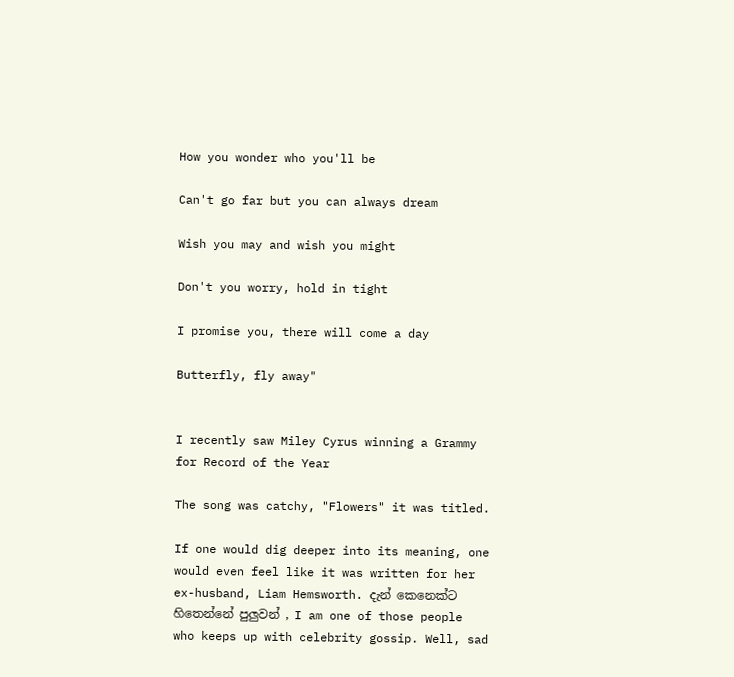How you wonder who you'll be

Can't go far but you can always dream

Wish you may and wish you might

Don't you worry, hold in tight

I promise you, there will come a day

Butterfly, fly away"


I recently saw Miley Cyrus winning a Grammy for Record of the Year

The song was catchy, "Flowers" it was titled.

If one would dig deeper into its meaning, one would even feel like it was written for her ex-husband, Liam Hemsworth. දැන් කෙනෙක්ට හිතෙන්නේ පුලුවන් , I am one of those people who keeps up with celebrity gossip. Well, sad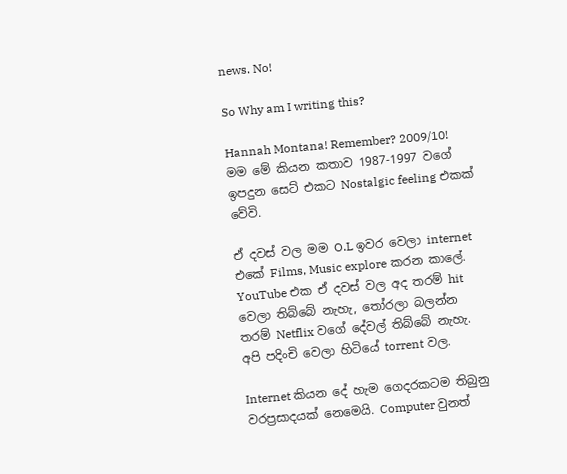news. No!

So Why am I writing this?

Hannah Montana! Remember? 2009/10! මම මේ කියන කතාව 1987-1997 වගේ ඉපදුන සෙට් එකට Nostalgic feeling එකක් වේවි.

ඒ දවස් වල මම O.L ඉවර වෙලා internet එකේ Films, Music explore කරන කාලේ. YouTube එක ඒ දවස් වල අද තරම් hit වෙලා තිබ්බේ නැහැ, තෝරලා බලන්න තරම් Netflix වගේ දේවල් තිබ්බේ නැහැ. අපි පදිංචි වෙලා හිටියේ torrent වල.

Internet කියන දේ හැම ගෙදරකටම තිබුනු වරප්‍රසාදයක් නෙමෙයි. Computer වුනත්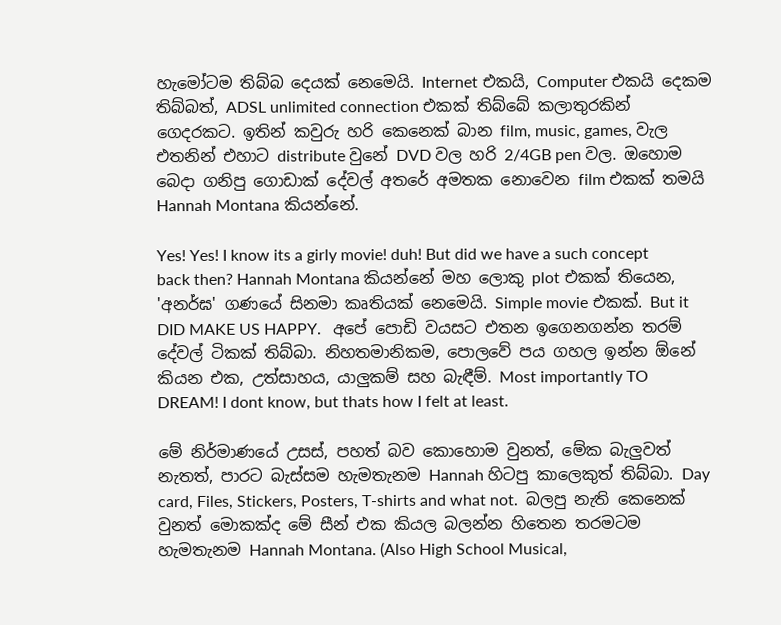හැමෝටම තිබ්බ දෙයක් නෙමෙයි. Internet එකයි, Computer එකයි දෙකම තිබ්බත්, ADSL unlimited connection එකක් තිබ්බේ කලාතුරකින් ගෙදරකට. ඉතින් කවුරු හරි කෙනෙක් බාන film, music, games, වැල  එතනින් එහාට distribute වුනේ DVD වල හරි 2/4GB pen වල. ඔහොම බෙදා ගනිපු ගොඩාක් දේවල් අතරේ අමතක නොවෙන film එකක් තමයි Hannah Montana කියන්නේ.

Yes! Yes! I know its a girly movie! duh! But did we have a such concept back then? Hannah Montana කියන්නේ මහ ලොකු plot එකක් තියෙන, 'අනර්ඝ' ගණයේ සිනමා කෘතියක් නෙමෙයි. Simple movie එකක්. But it DID MAKE US HAPPY.   අපේ පොඩි වයසට එතන ඉගෙනගන්න තරම් දේවල් ටිකක් තිබ්බා. නිහතමානිකම, පොලවේ පය ගහල ඉන්න ඕනේ කියන එක, උත්සාහය, යාලුකම් සහ බැඳීම්. Most importantly TO DREAM! I dont know, but thats how I felt at least.

මේ නිර්මාණයේ උසස්, පහත් බව කොහොම වුනත්, මේක බැලුවත් නැතත්, පාරට බැස්සම හැමතැනම Hannah හිටපු කාලෙකුත් තිබ්බා. Day card, Files, Stickers, Posters, T-shirts and what not.  බලපු නැති කෙනෙක් වුනත් මොකක්ද මේ සීන් එක කියල බලන්න හිතෙන තරමටම හැමතැනම Hannah Montana. (Also High School Musical,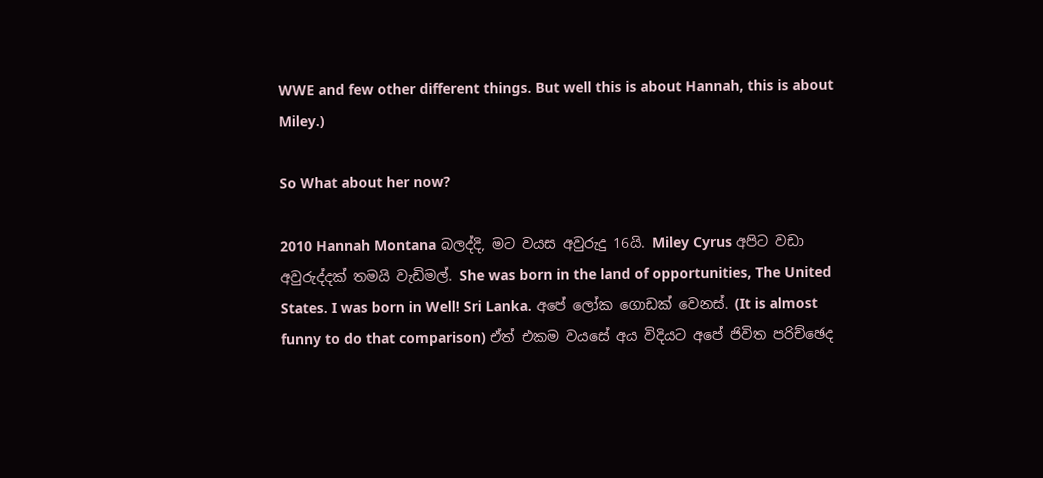WWE and few other different things. But well this is about Hannah, this is about Miley.)

So What about her now?

2010 Hannah Montana බලද්දි, මට වයස අවුරුදු 16යි. Miley Cyrus අපිට වඩා අවුරුද්දක් තමයි වැඩිමල්. She was born in the land of opportunities, The United States. I was born in Well! Sri Lanka. අපේ ලෝක ගොඩක් වෙනස්. (It is almost funny to do that comparison) ඒත් එකම වයසේ අය විදියට අපේ ජිවිත පරිච්ඡෙද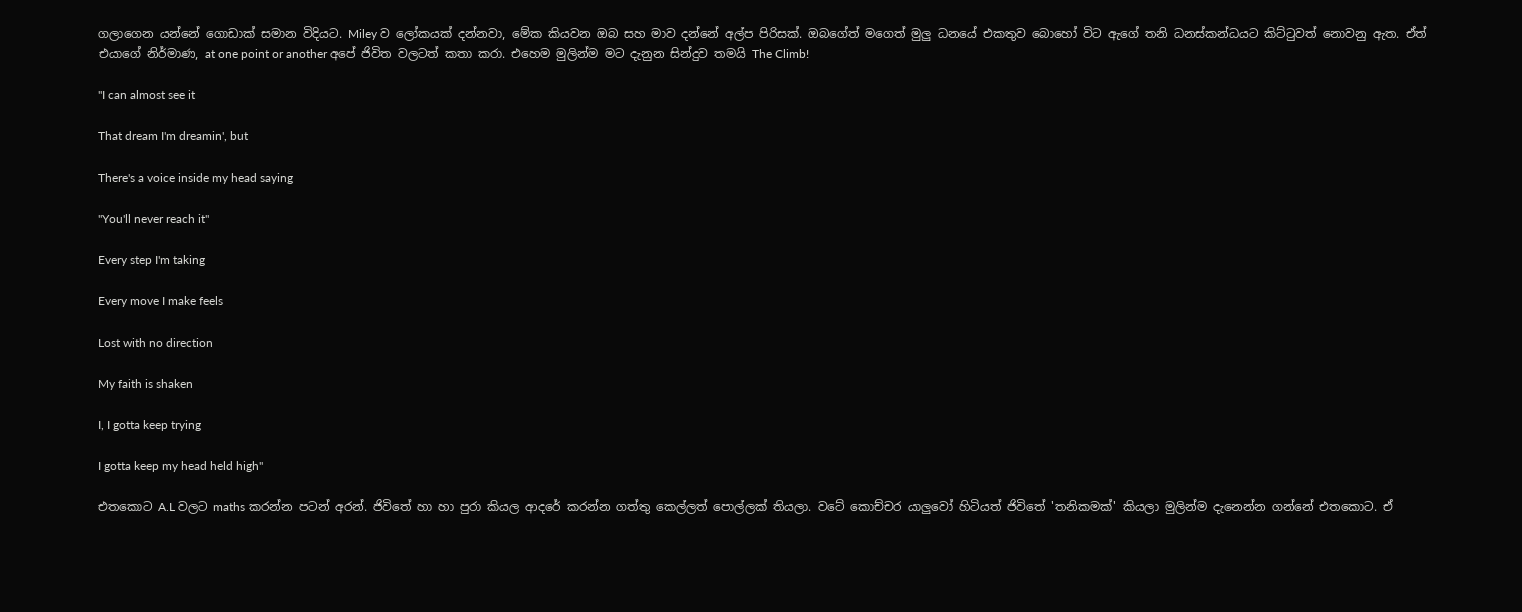ගලාගෙන යන්නේ ගොඩාක් සමාන විදියට. Miley ව ලෝකයක් දන්නවා, මේක කියවන ඔබ සහ මාව දන්නේ අල්ප පිරිසක්. ඔබගේත් මගෙත් මුලු ධනයේ එකතුව බොහෝ විට ඇගේ තනි ධනස්කන්ධයට කිට්ටුවත් නොවනු ඇත. ඒත් එයාගේ නිර්මාණ, at one point or another අපේ ජිවිත වලටත් කතා කරා. එහෙම මුලින්ම මට දැනුන සින්දුව තමයි The Climb!

"I can almost see it

That dream I'm dreamin', but

There's a voice inside my head saying

"You'll never reach it"

Every step I'm taking

Every move I make feels

Lost with no direction

My faith is shaken

I, I gotta keep trying

I gotta keep my head held high"

එතකොට A.L වලට maths කරන්න පටන් අරන්. ජිවිතේ හා හා පුරා කියල ආදරේ කරන්න ගත්තු කෙල්ලත් පොල්ලක් තියලා. වටේ කොච්චර යාලුවෝ හිටියත් ජිවිතේ 'තනිකමක්' කියලා මුලින්ම දැනෙන්න ගන්නේ එතකොට. ඒ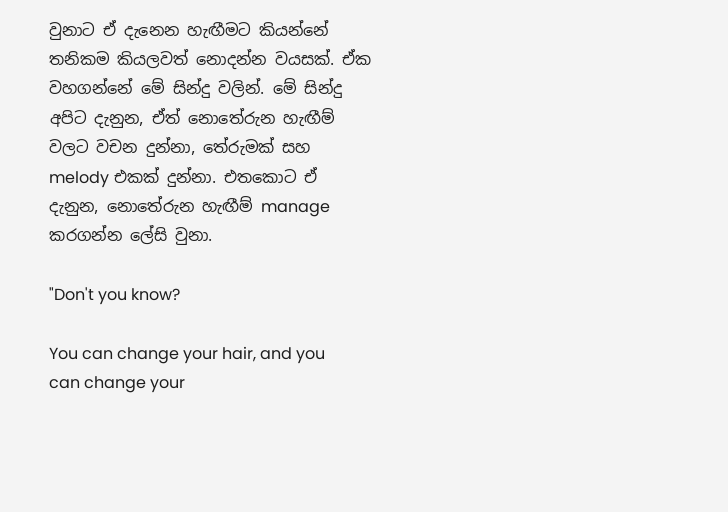වුනාට ඒ දැනෙන හැඟීමට කියන්නේ තනිකම කියලවත් නොදන්න වයසක්. ඒක වහගන්නේ මේ සින්දු වලින්. මේ සින්දු අපිට දැනුන, ඒත් නොතේරුන හැඟීම් වලට වචන දුන්නා, තේරුමක් සහ melody එකක් දුන්නා. එතකොට ඒ දැනුන, නොතේරුන හැඟීම් manage කරගන්න ලේසි වුනා.

"Don't you know?

You can change your hair, and you can change your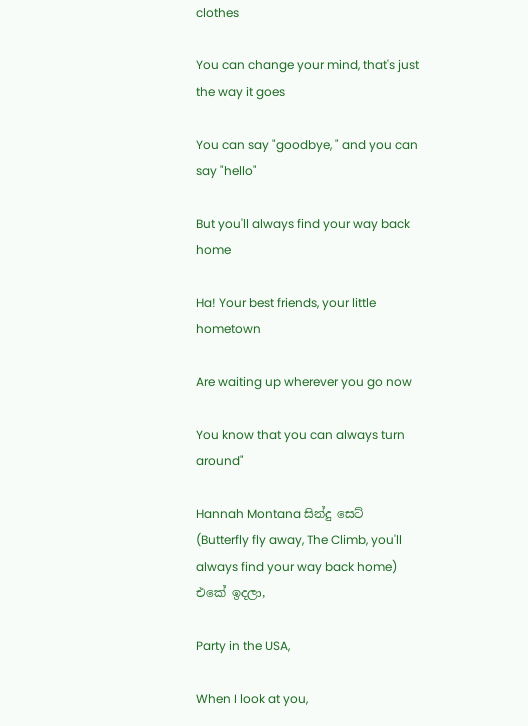clothes

You can change your mind, that's just the way it goes

You can say "goodbye, " and you can say "hello"

But you'll always find your way back home

Ha! Your best friends, your little hometown

Are waiting up wherever you go now

You know that you can always turn around"

Hannah Montana සින්දු සෙට් (Butterfly fly away, The Climb, you'll always find your way back home) එකේ ඉදලා,

Party in the USA,

When I look at you,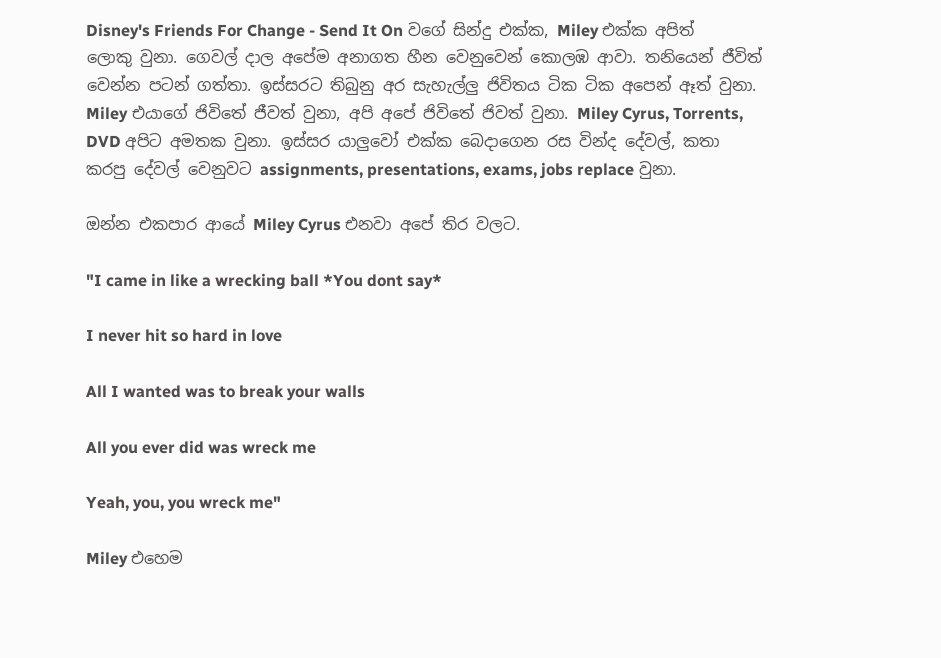Disney's Friends For Change - Send It On වගේ සින්දු එක්ක, Miley එක්ක අපිත් ලොකු වුනා. ගෙවල් දාල අපේම අනාගත හීන වෙනුවෙන් කොලඹ ආවා. තනියෙන් ජීවිත් වෙන්න පටන් ගත්තා. ඉස්සරට තිබුනු අර සැහැල්ලු ජිවිතය ටික ටික අපෙන් ඈත් වුනා. Miley එයාගේ ජිවිතේ ජීවත් වුනා, අපි අපේ ජිවිතේ ජිවත් වුනා. Miley Cyrus, Torrents, DVD අපිට අමතක වුනා. ඉස්සර යාලුවෝ එක්ක බෙදාගෙන රස වින්ද දේවල්, කතා කරපු දේවල් වෙනුවට assignments, presentations, exams, jobs replace වුනා.

ඔන්න එකපාර ආයේ Miley Cyrus එනවා අපේ තිර වලට.

"I came in like a wrecking ball *You dont say*

I never hit so hard in love

All I wanted was to break your walls

All you ever did was wreck me

Yeah, you, you wreck me"

Miley එහෙම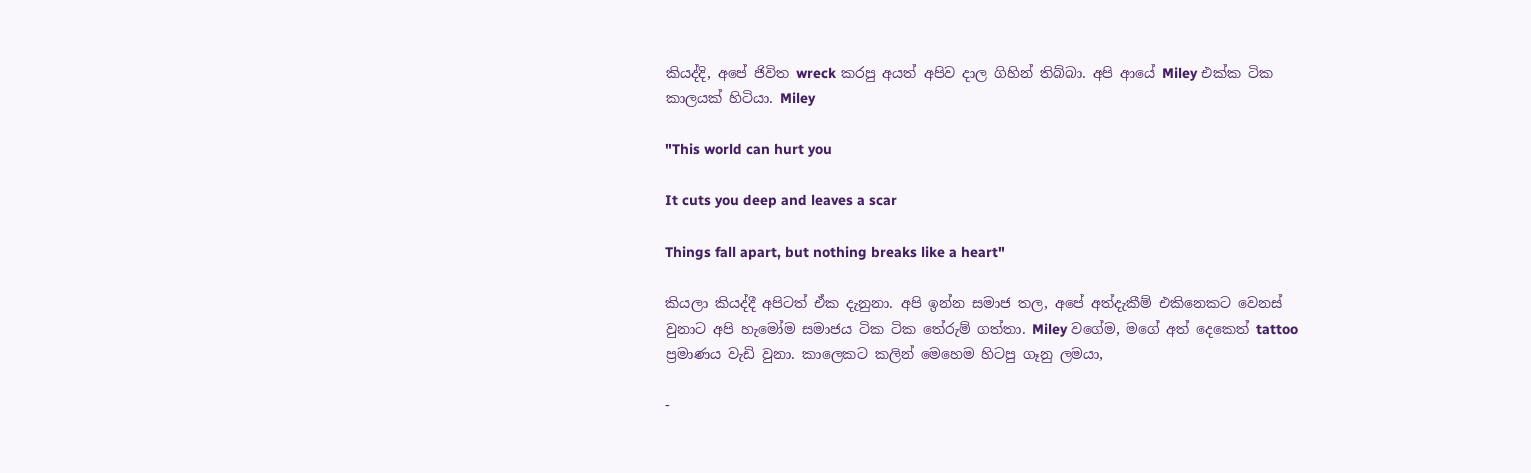කියද්දි, අපේ ජිවිත wreck කරපු අයත් අපිව දාල ගිහින් තිබ්බා. අපි ආයේ Miley එක්ක ටික කාලයක් හිටියා. Miley

"This world can hurt you

It cuts you deep and leaves a scar

Things fall apart, but nothing breaks like a heart"

කියලා කියද්දී අපිටත් ඒක දැනුනා. අපි ඉන්න සමාජ තල, අපේ අත්දැකීම් එකිනෙකට වෙනස් වුනාට අපි හැමෝම සමාජය ටික ටික තේරුම් ගත්තා. Miley වගේම, මගේ අත් දෙකෙත් tattoo ප්‍රමාණය වැඩි වුනා. කාලෙකට කලින් මෙහෙම හිටපු ගෑනු ලමයා,

-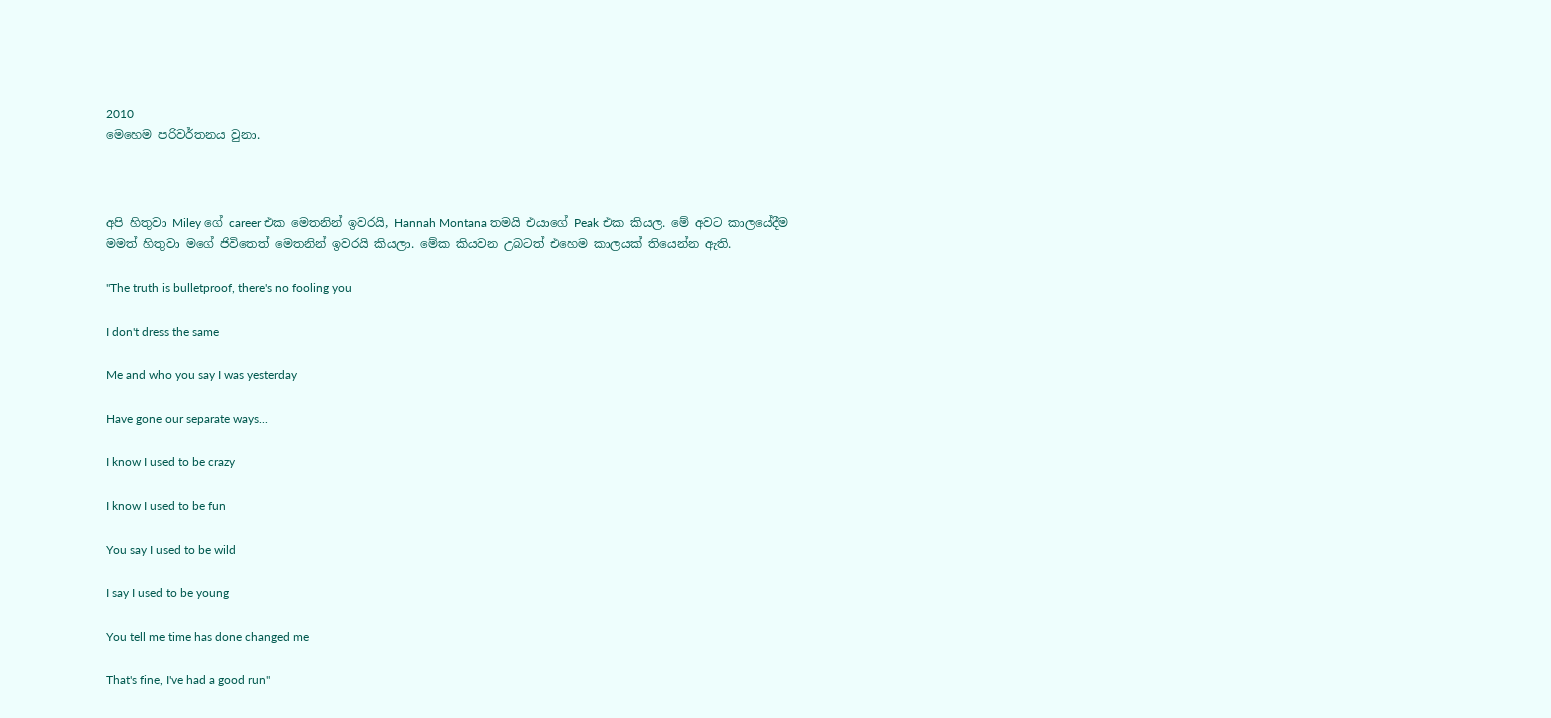2010
මෙහෙම පරිවර්තනය වුනා.



අපි හිතුවා Miley ගේ career එක මෙතනින් ඉවරයි, Hannah Montana තමයි එයාගේ Peak එක කියල. මේ අවට කාලයේදීම මමත් හිතුවා මගේ ජිවිතෙත් මෙතනින් ඉවරයි කියලා. මේක කියවන උබටත් එහෙම කාලයක් තියෙන්න ඇති.

"The truth is bulletproof, there's no fooling you

I don't dress the same

Me and who you say I was yesterday

Have gone our separate ways...

I know I used to be crazy

I know I used to be fun

You say I used to be wild

I say I used to be young

You tell me time has done changed me

That's fine, I've had a good run"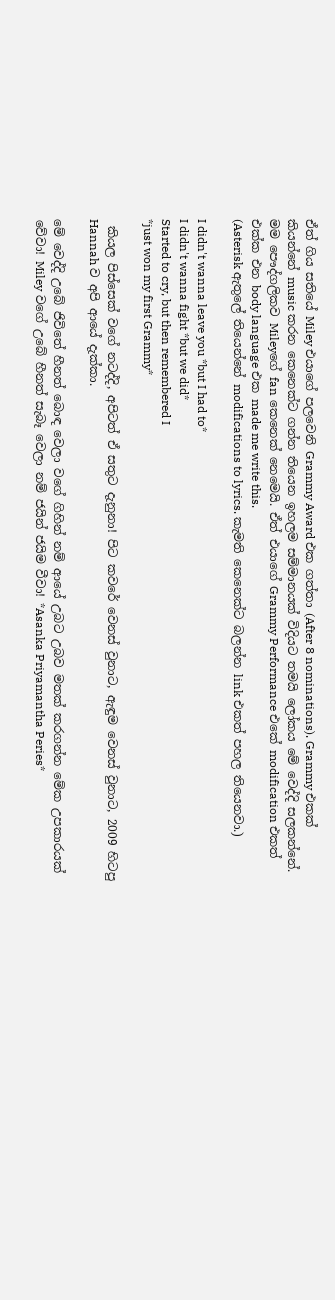ඒත් ගිය සතියේ Miley එයාගේ පලවෙනි Grammy Award එක ගත්තා (After 8 nominations). Grammy එකක් කියන්නේ music කරන කෙනෙක්ට ගන්න තියෙන ඉහලම සම්මානයක් විදියට තමයි ලෝකය මේ වෙද්දි සලකන්නේ. මම පෞද්ගලිකව Mileyගේ fan කෙනෙක් නෙමෙයි. ඒත් එයාගේ Grammy Performance එකේ modification එකත් එක්ක එන body language එක made me write this.
(Asterisk ඇතුලේ තියෙන්නේ modifications to lyrics. කැමති කෙනෙක්ට බලන්න link එකත් පහල තියෙනවා.)

I didn't wanna leave you *but I had to*
I didn't wanna fight *but we did*
Started to cry, but then remembered I
*just won my first Grammy*

 කියල පිස්සෙක් වගේ නටද්දි, අපිටත් ඒ සතුට දැනුනා! පිට කවරේ වෙනස් වුනාට, ඇඳුම වෙනස් වුනාට, 2009 හිටපු Hannah ව අපි ආයේ දැක්කා.

මේ වෙද්දි උබේ ජිවිතේ හීනත් බොඳ වෙලා වගේ ගිහින් නම් ආයේ උබට උබව මතක් කරගන්න මේක උපකාරයක් වේවා! Miley වගේ උබේ හීනත් සැබෑ වෙලා නම් ජයින් ජයිම වීවා! *Asanka Priyamantha Peries*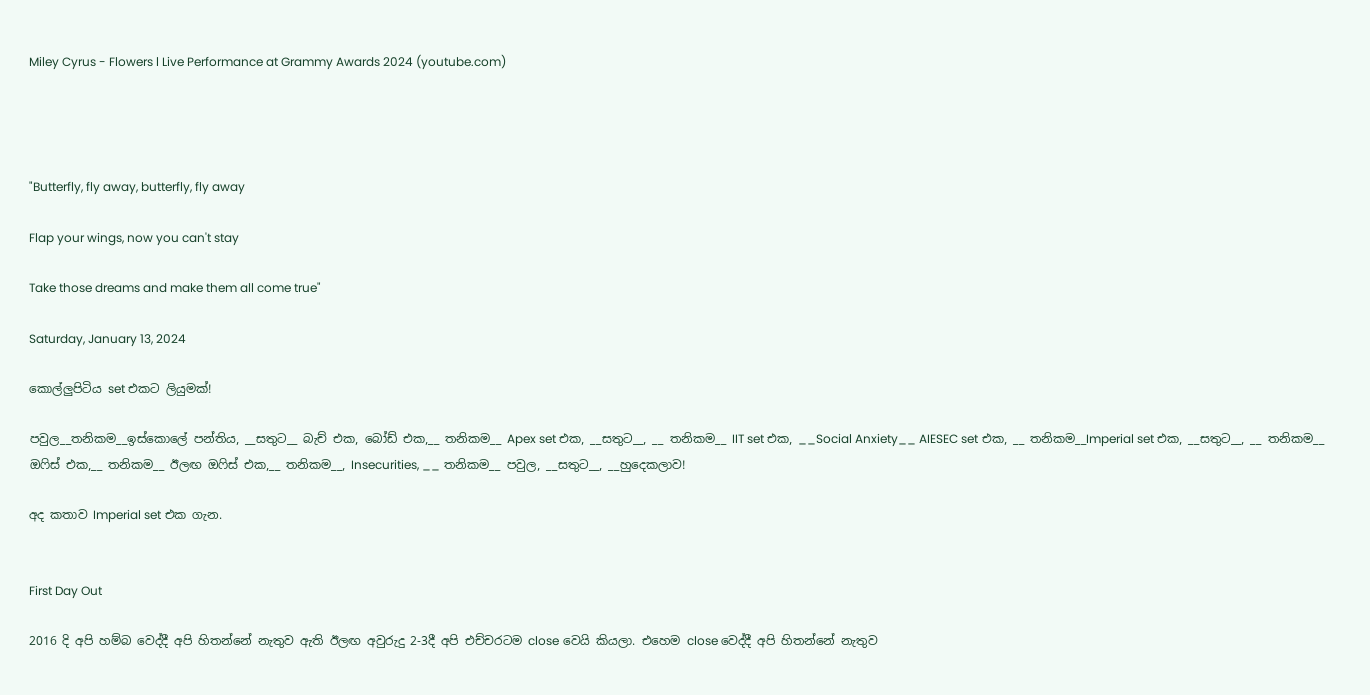Miley Cyrus - Flowers l Live Performance at Grammy Awards 2024 (youtube.com)




"Butterfly, fly away, butterfly, fly away

Flap your wings, now you can't stay

Take those dreams and make them all come true"

Saturday, January 13, 2024

කොල්ලුපිටිය set එකට ලියුමක්!

පවුල__තනිකම__ඉස්කොලේ පන්තිය, __සතුට__ බැච් එක, බෝඩ් එක,__ තනිකම__ Apex set එක, __සතුට__, __ තනිකම__ IIT set එක, __Social Anxiety__ AIESEC set එක, __ තනිකම__Imperial set එක, __සතුට__, __ තනිකම__ ඔෆිස් එක,__ තනිකම__ ඊලඟ ඔෆිස් එක,__ තනිකම__, Insecurities, __ තනිකම__ පවුල, __සතුට__, __හුදෙකලාව!

අද කතාව Imperial set එක ගැන.


First Day Out

2016 දි අපි හම්බ වෙද්දී අපි හිතන්නේ නැතුව ඇති ඊලඟ අවුරුදු 2-3දී අපි එච්චරටම close වෙයි කියලා. එහෙම close වෙද්දී අපි හිතන්නේ නැතුව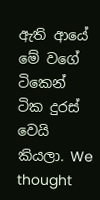ඇති ආයේ මේ වගේ ටිකෙන් ටික දුරස් වෙයි කියලා. We thought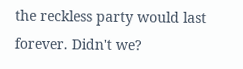the reckless party would last forever. Didn't we?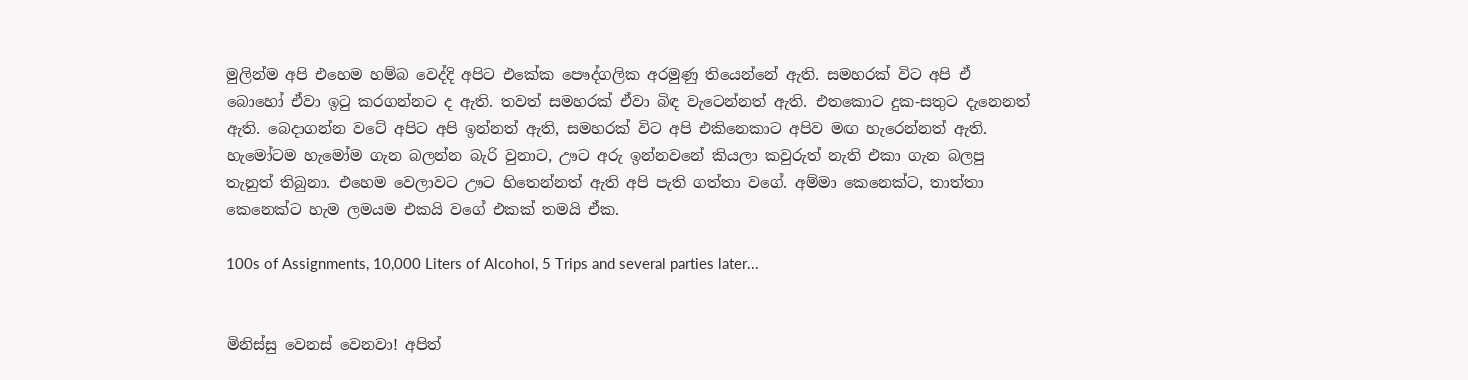මුලින්ම අපි එහෙම හම්බ වෙද්දි අපිට එකේක පෞද්ගලික අරමුණු තියෙන්නේ ඇති. සමහරක් විට අපි ඒ බොහෝ ඒවා ඉටු කරගන්නට ද ඇති. තවත් සමහරක් ඒවා බිඳ වැටෙන්නත් ඇති. එතකොට දුක-සතුට දැනෙනත් ඇති. බෙදාගන්න වටේ අපිට අපි ඉන්නත් ඇති, සමහරක් විට අපි එකිනෙකාට අපිව මඟ හැරෙන්නත් ඇති. හැමෝටම හැමෝම ගැන බලන්න බැරි වුනාට, ඌට අරු ඉන්නවනේ කියලා කවුරුත් නැති එකා ගැන බලපු තැනුත් තිබුනා. එහෙම වෙලාවට ඌට හිතෙන්නත් ඇති අපි පැති ගත්තා වගේ. අම්මා කෙනෙක්ට, තාත්තා කෙනෙක්ට හැම ලමයම එකයි වගේ එකක් තමයි ඒක.

100s of Assignments, 10,000 Liters of Alcohol, 5 Trips and several parties later...


මිනිස්සු වෙනස් වෙනවා! අපිත්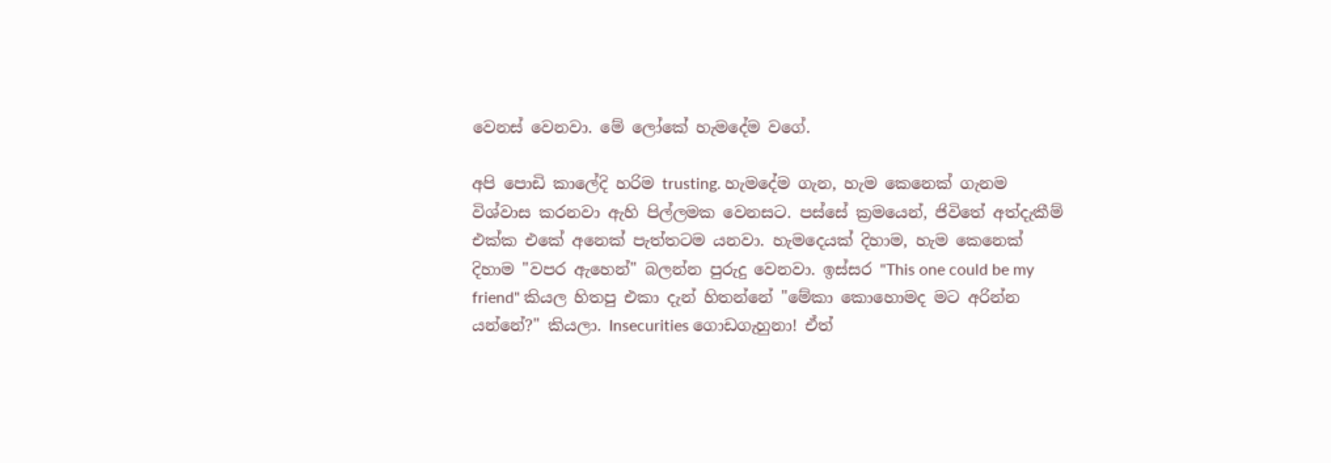වෙනස් වෙනවා. මේ ලෝකේ හැමදේම වගේ.

අපි පොඩි කාලේදි හරිම trusting. හැමදේම ගැන, හැම කෙනෙක් ගැනම විශ්වාස කරනවා ඇහි පිල්ලමක වෙනසට. පස්සේ ක්‍රමයෙන්, ජිවිතේ අත්දැකීම් එක්ක එකේ අනෙක් පැත්තටම යනවා. හැමදෙයක් දිහාම, හැම කෙනෙක් දිහාම "වපර ඇහෙන්" බලන්න පුරුදු වෙනවා. ඉස්සර "This one could be my friend" කියල හිතපු එකා දැන් හිතන්නේ "මේකා කොහොමද මට අරින්න යන්නේ?" කියලා. Insecurities ගොඩගැහුනා! ඒත්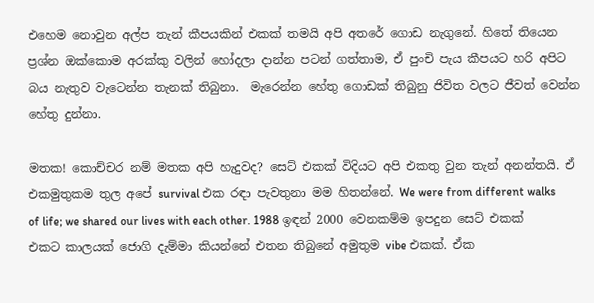එහෙම නොවුන අල්ප තැන් කීපයකින් එකක් තමයි අපි අතරේ ගොඩ නැගුනේ. හිතේ තියෙන ප්‍රශ්න ඔක්කොම අරක්කු වලින් හෝදලා දාන්න පටන් ගත්තාම, ඒ පුංචි පැය කීපයට හරි අපිට බය නැතුව වැටෙන්න තැනක් තිබුනා.  මැරෙන්න හේතු ගොඩක් තිබුනු ජිවිත වලට ජීවත් වෙන්න හේතු දුන්නා.

මතක! කොච්චර නම් මතක අපි හැදුවද? සෙට් එකක් විදියට අපි එකතු වුන තැන් අනන්තයි. ඒ එකමුතුකම තුල අපේ survival එක රඳා පැවතුනා මම හිතන්නේ. We were from different walks of life; we shared our lives with each other. 1988 ඉඳන් 2000 වෙනකම්ම ඉපදුන සෙට් එකක් එකට කාලයක් ජොගි දැම්මා කියන්නේ එතන තිබුනේ අමුතුම vibe එකක්. ඒක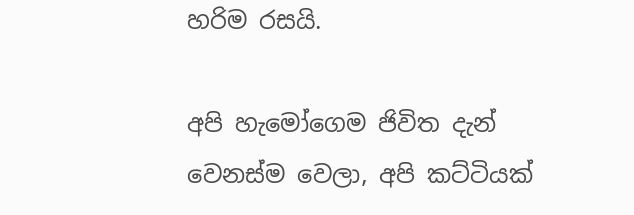හරිම රසයි.

අපි හැමෝගෙම ජිවිත දැන් වෙනස්ම වෙලා, අපි කට්ටියක්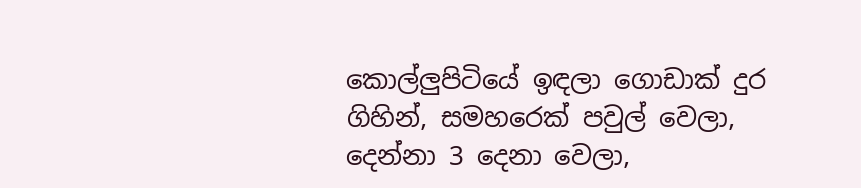කොල්ලුපිටියේ ඉඳලා ගොඩාක් දුර ගිහින්, සමහරෙක් පවුල් වෙලා, දෙන්නා 3 දෙනා වෙලා,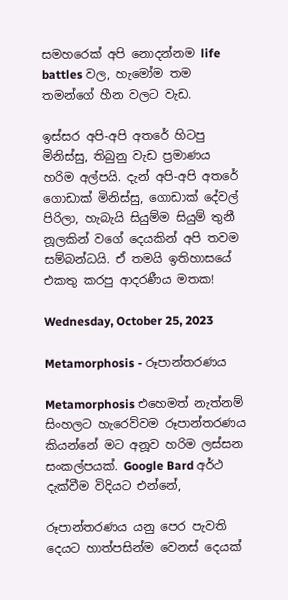සමහරෙක් අපි නොදන්නම life battles වල, හැමෝම තම තමන්ගේ හීන වලට වැඩ.

ඉස්සර අපි-අපි අතරේ හිටපු මිනිස්සු, තිබුනු වැඩ ප්‍රමාණය හරිම අල්පයි. දැන් අපි-අපි අතරේ ගොඩාක් මිනිස්සු, ගොඩාක් දේවල් පිරිලා, හැබැයි සියුම්ම සියුම් තුනී නූලකින් වගේ දෙයකින් අපි තවම සම්බන්ධයි. ඒ තමයි ඉතිහාසයේ එකතු කරපු ආදරණීය මතක!

Wednesday, October 25, 2023

Metamorphosis - රූපාන්තරණය

Metamorphosis එහෙමත් නැත්නම් සිංහලට හැරෙව්වම රූපාන්තරණය කියන්නේ මට අනූව හරිම ලස්සන සංකල්පයක්. Google Bard අර්ථ දැක්වීම විදියට එන්නේ,

රූපාන්තරණය යනු පෙර පැවති දෙයට හාත්පසින්ම වෙනස් දෙයක්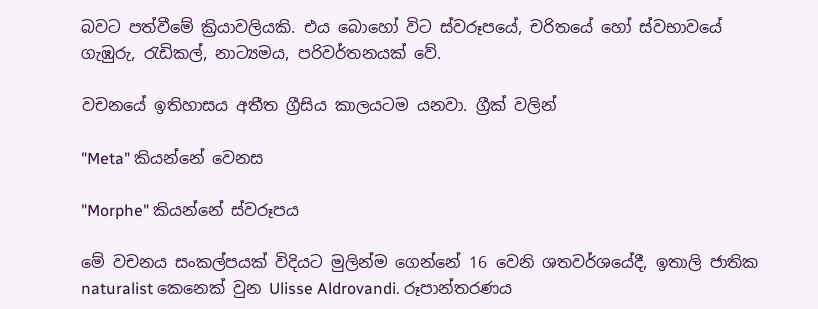බවට පත්වීමේ ක්‍රියාවලියකි. එය බොහෝ විට ස්වරූපයේ, චරිතයේ හෝ ස්වභාවයේ ගැඹුරු, රැඩිකල්, නාට්‍යමය, පරිවර්තනයක් වේ.

වචනයේ ඉතිහාසය අතීත ග්‍රීසිය කාලයටම යනවා. ග්‍රීක් වලින්

"Meta" කියන්නේ වෙනස

"Morphe" කියන්නේ ස්වරූපය

මේ වචනය සංකල්පයක් විදියට මුලින්ම ගෙන්නේ 16 වෙනි ශතවර්ශයේදී, ඉතාලි ජාතික naturalist කෙනෙක් වුන Ulisse Aldrovandi. රූපාන්තරණය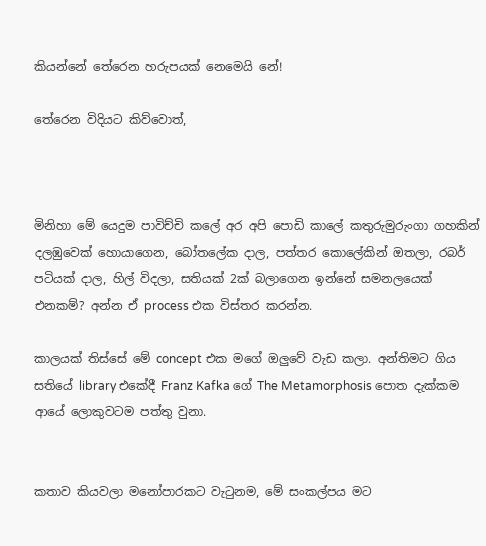කියන්නේ තේරෙන හරුපයක් නෙමෙයි නේ!

තේරෙන විදියට කිව්වොත්,



මිනිහා මේ යෙදුම පාවිච්චි කලේ අර අපි පොඩි කාලේ කතුරුමුරුංගා ගහකින් දලඹුවෙක් හොයාගෙන, බෝතලේක දාල, පත්තර කොලේකින් ඔතලා, රබර් පටියක් දාල, හිල් විදලා, සතියක් 2ක් බලාගෙන ඉන්නේ සමනලයෙක් එනකම්? අන්න ඒ process එක විස්තර කරන්න.

කාලයක් තිස්සේ මේ concept එක මගේ ඔලුවේ වැඩ කලා. අන්තිමට ගිය සතියේ library එකේදී Franz Kafka ගේ The Metamorphosis පොත දැක්කම ආයේ ලොකුවටම පත්තු වුනා.


කතාව කියවලා මනෝපාරකට වැටුනම, මේ සංකල්පය මට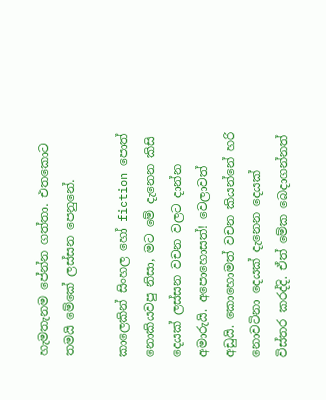හැමතැනම පේන්න ගත්තා. එතකොට තමයි මේකේ ලස්සන පෙනුනේ.

කාලෙකින් සිංහල හෝ fiction පොත් නොකියවපු නිසා, මට මේ දැනෙන කිසි දෙයක් ලස්සන වචන වලට දාන්න අමාරුයි. අපොහොසත්! වෙලාවත් අඩුයි. කොහොමත් වචන කියන්නේ හරි නොවටිනා දෙයක් දැනෙන දෙයක් විස්තර කරද්දි. ඒත් මේක බෙදාගන්නත්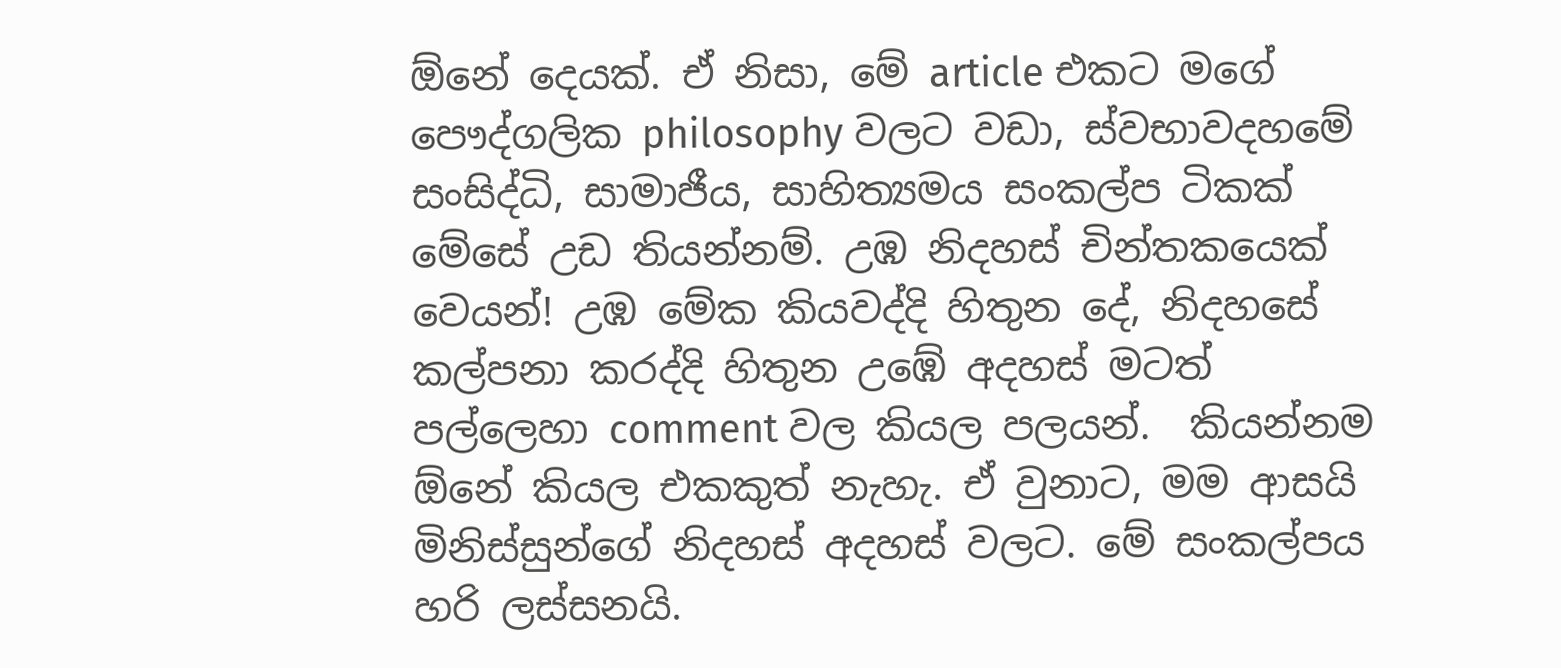ඕනේ දෙයක්. ඒ නිසා, මේ article එකට මගේ පෞද්ගලික philosophy වලට වඩා, ස්වභාවදහමේ සංසිද්ධි, සාමාජීය, සාහිත්‍යමය සංකල්ප ටිකක් මේසේ උඩ තියන්නම්. උඹ නිදහස් චින්තකයෙක් වෙයන්! උඹ මේක කියවද්දි හිතුන දේ, නිදහසේ කල්පනා කරද්දි හිතුන උඹේ අදහස් මටත් පල්ලෙහා comment වල කියල පලයන්.  කියන්නම ඕනේ කියල එකකුත් නැහැ. ඒ වුනාට, මම ආසයි මිනිස්සුන්ගේ නිදහස් අදහස් වලට. මේ සංකල්පය හරි ලස්සනයි.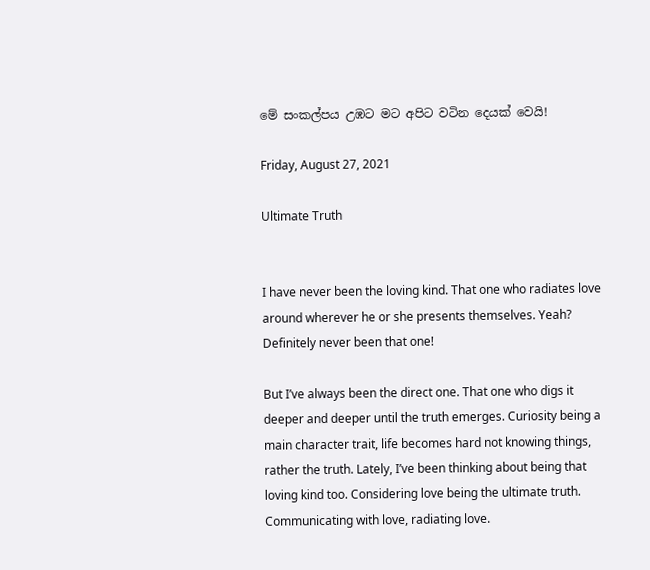මේ සංකල්පය උඹට මට අපිට වටින දෙයක් වෙයි!

Friday, August 27, 2021

Ultimate Truth


I have never been the loving kind. That one who radiates love around wherever he or she presents themselves. Yeah? Definitely never been that one!

But I’ve always been the direct one. That one who digs it deeper and deeper until the truth emerges. Curiosity being a main character trait, life becomes hard not knowing things, rather the truth. Lately, I’ve been thinking about being that loving kind too. Considering love being the ultimate truth. Communicating with love, radiating love.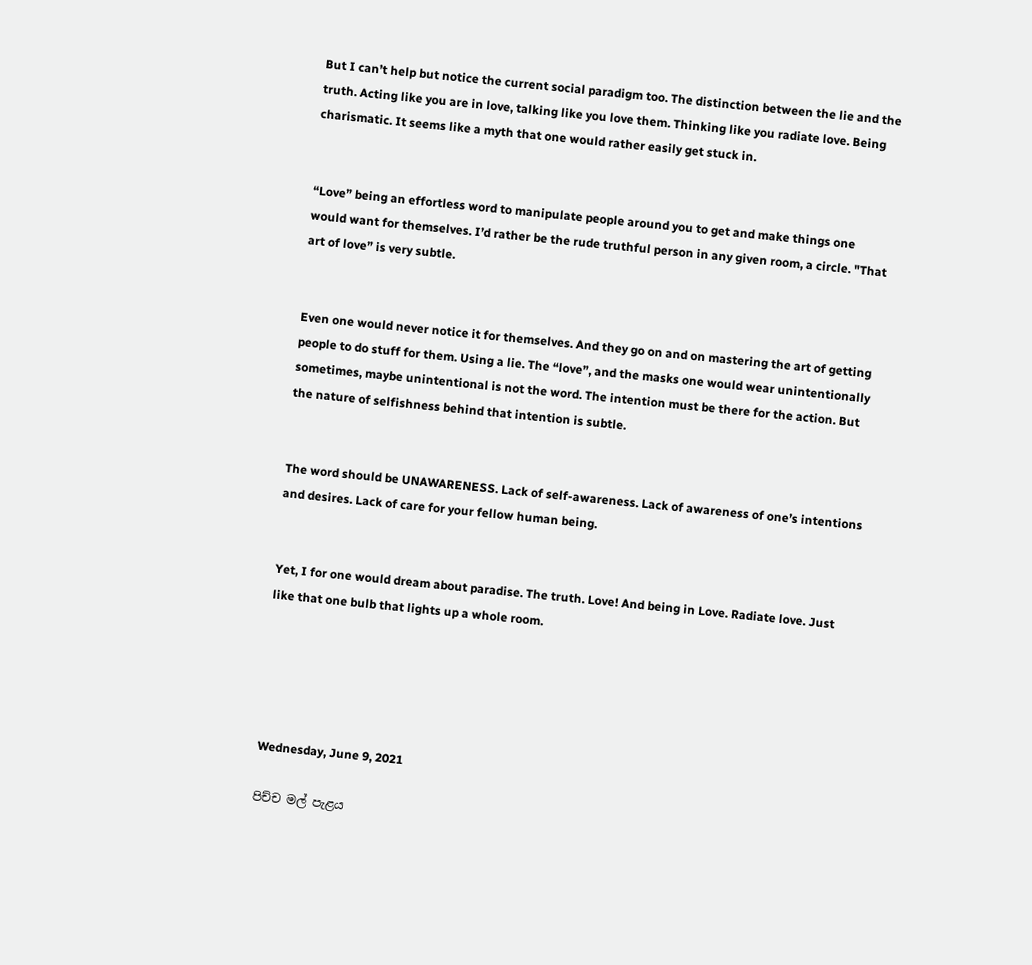But I can’t help but notice the current social paradigm too. The distinction between the lie and the truth. Acting like you are in love, talking like you love them. Thinking like you radiate love. Being charismatic. It seems like a myth that one would rather easily get stuck in.


“Love” being an effortless word to manipulate people around you to get and make things one would want for themselves. I’d rather be the rude truthful person in any given room, a circle. "That art of love” is very subtle.


Even one would never notice it for themselves. And they go on and on mastering the art of getting people to do stuff for them. Using a lie. The “love”, and the masks one would wear unintentionally sometimes, maybe unintentional is not the word. The intention must be there for the action. But the nature of selfishness behind that intention is subtle.


The word should be UNAWARENESS. Lack of self-awareness. Lack of awareness of one’s intentions and desires. Lack of care for your fellow human being.


Yet, I for one would dream about paradise. The truth. Love! And being in Love. Radiate love. Just like that one bulb that lights up a whole room.





Wednesday, June 9, 2021

පිච්ච මල් පැළය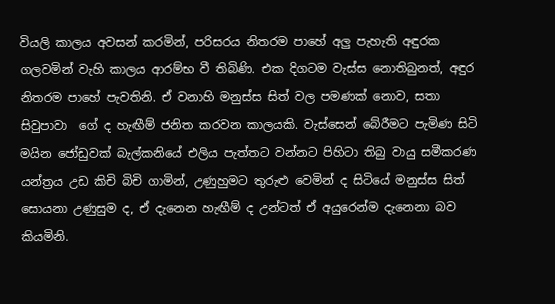වියලි කාලය අවසන් කරමින්, පරිසරය නිතරම පාහේ අලු පැහැති අඳුරක ගලවමින් වැහි කාලය ආරම්භ වී තිබිණි. එක දිගටම වැස්ස නොතිබුනත්, අඳුර නිතරම පාහේ පැවතිනි. ඒ වනාහි මනුස්ස සිත් වල පමණක් නොව, සතා සිවුපාවා  ගේ ද හැඟීම් ජනිත කරවන කාලයකි. වැස්සෙන් බේරීමට පැමිණ සිටි මයින ජෝඩුවක් බැල්කනියේ එලිය පැත්තට වන්නට පිහිටා තිබු වායු සමීකරණ යන්ත්‍රය උඩ කිචි බිචි ගාමින්, උණුහුමට තුරුළු වෙමින් ද සිටියේ මනුස්ස සිත් සොයනා උණුසුම ද, ඒ දැනෙන හැඟීම් ද උන්ටත් ඒ අයුරෙන්ම දැනෙනා බව කියමිනි.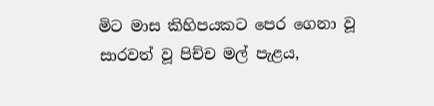මිට මාස කිහිපයකට පෙර ගෙනා වූ සාරවත් වූ පිච්ච මල් පැළය,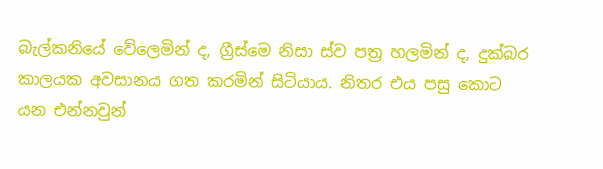බැල්කනියේ වේලෙමින් ද, ග්‍රීස්මෙ නිසා ස්ව පත්‍ර හලමින් ද, දුක්බර කාලයක අවසානය ගත කරමින් සිටියාය. නිතර එය පසු කොට යන එන්නවුන්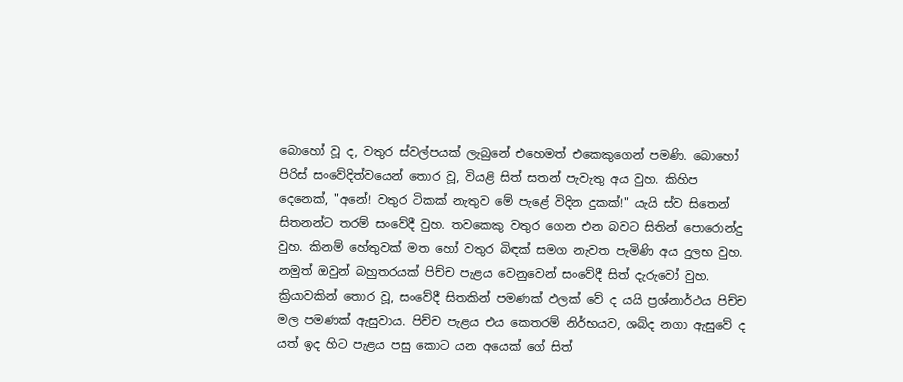බොහෝ වූ ද, වතුර ස්වල්පයක් ලැබුනේ එහෙමත් එකෙකුගෙන් පමණි. බොහෝ පිරිස් සංවේදිත්වයෙන් තොර වූ, වියළි සිත් සතන් පැවැතු අය වුහ. කිහිප දෙනෙක්, "අනේ! වතුර ටිකක් නැතුව මේ පැළේ විදින දුකක්!" යැයි ස්ව සිතෙන් සිතනන්ට තරම් සංවේදී වුහ. තවකෙකු වතුර ගෙන එන බවට සිතින් පොරොන්දු වුහ. කිනම් හේතුවක් මත හෝ වතුර බිඳක් සමග නැවත පැමිණි අය දුලභ වුහ. නමුත් ඔවුන් බහුතරයක් පිච්ච පැළය වෙනුවෙන් සංවේදී සිත් දැරුවෝ වුහ. ක්‍රියාවකින් තොර වූ, සංවේදී සිතකින් පමණක් ඵලක් වේ ද යයි ප්‍රශ්නාර්ථය පිච්ච මල පමණක් ඇසුවාය. පිච්ච පැළය එය කෙතරම් නිර්භයව, ශබ්ද නගා ඇසුවේ ද යත් ඉද හිට පැළය පසු කොට යන අයෙක් ගේ සිත්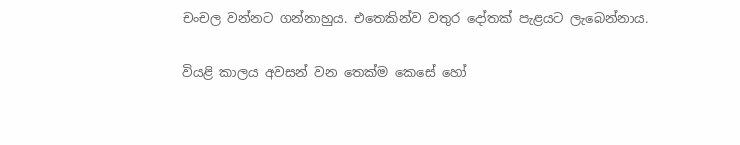චංචල වන්නට ගන්නාහුය. එතෙකින්ව වතුර දෝතක් පැළයට ලැබෙන්නාය.

වියළි කාලය අවසන් වන තෙක්ම කෙසේ හෝ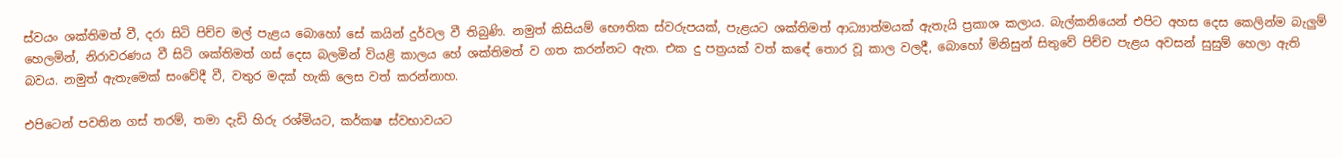ස්වයං ශක්තිමත් වී, දරා සිටි පිච්ච මල් පැළය බොහෝ සේ කයින් දුර්වල වී තිබුණි. නමුත් කිසියම් භෞතික ස්වරුපයක්, පැළයට ශක්තිමත් ආධ්‍යාත්මයක් ඇතැයි ප්‍රකාශ කලාය. බැල්කනියෙන් එපිට අහස දෙස කෙලින්ම බැලුම් හෙලමින්, නිරාවරණය වී සිටි ශක්තිමත් ගස් දෙස බලමින් වියළි කාලය හේ ශක්තිමත් ව ගත කරන්නට ඇත. එක දු පත්‍රයක් වත් කඳේ තොර වූ කාල වලදී, බොහෝ මිනිසුන් සිතුවේ පිච්ච පැළය අවසන් සුසුම් හෙලා ඇති බවය. නමුත් ඇතැමෙක් සංවේදී වී, වතුර මදක් හැකි ලෙස වත් කරන්නාහ.

එපිටෙන් පවතින ගස් තරම්, තමා දැඩි හිරු රශ්මියට, කර්කෂ ස්වභාවයට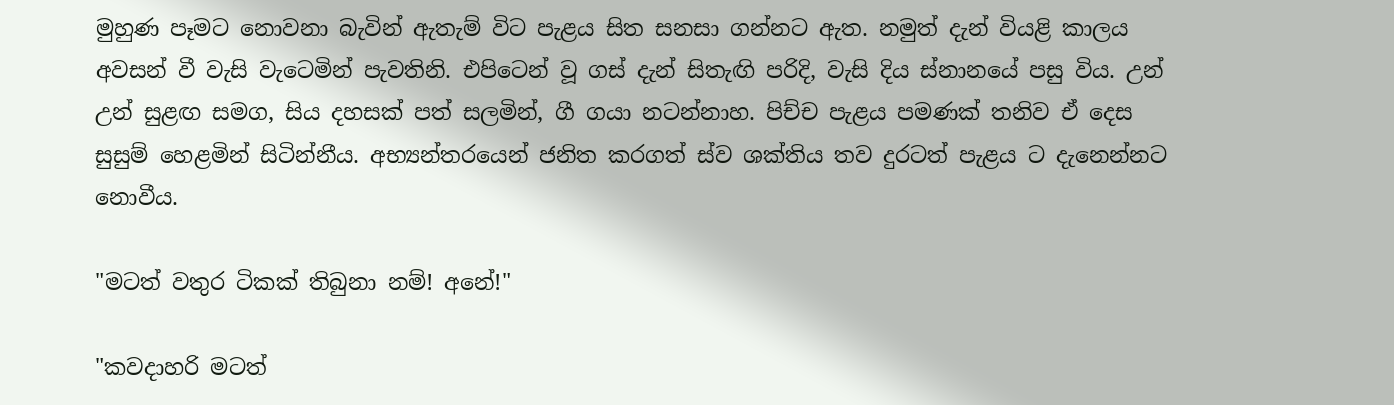මුහුණ පෑමට නොවනා බැවින් ඇතැම් විට පැළය සිත සනසා ගන්නට ඇත. නමුත් දැන් වියළි කාලය අවසන් වී වැසි වැටෙමින් පැවතිනි. එපිටෙන් වූ ගස් දැන් සිතැඟි පරිදි, වැසි දිය ස්නානයේ පසු විය. උන් උන් සුළඟ සමග, සිය දහසක් පත්‍ සලමින්, ගී ගයා නටන්නාහ. පිච්ච පැළය පමණක් තනිව ඒ දෙස සුසුම් හෙළමින් සිටින්නීය. අභ්‍යන්තරයෙන් ජනිත කරගත් ස්ව ශක්තිය තව දුරටත් පැළය ට දැනෙන්නට නොවීය.

"මටත් වතුර ටිකක් තිබුනා නම්! අනේ!"

"කවදාහරි මටත්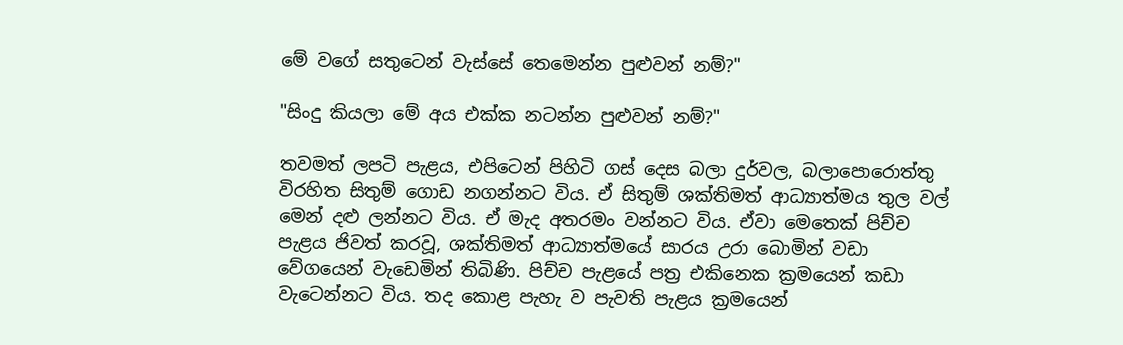මේ වගේ සතුටෙන් වැස්සේ තෙමෙන්න පුළුවන් නම්?"

"සිංදු කියලා මේ අය එක්ක නටන්න පුළුවන් නම්?"

තවමත් ලපටි පැළය, එපිටෙන් පිහිටි ගස් දෙස බලා දුර්වල, බලාපොරොත්තු විරහිත සිතුම් ගොඩ නගන්නට විය. ඒ සිතුම් ශක්තිමත් ආධ්‍යාත්මය තුල වල් මෙන් දළු ලන්නට විය. ඒ මැද අතරමං වන්නට විය. ඒවා මෙතෙක් පිච්ච පැළය ජිවත් කරවූ, ශක්තිමත් ආධ්‍යාත්මයේ සාරය උරා බොමින් වඩා වේගයෙන් වැඩෙමින් තිබිණි. පිච්ච පැළයේ පත්‍ර එකිනෙක ක්‍රමයෙන් කඩා වැටෙන්නට විය. තද කොළ පැහැ ව පැවති පැළය ක්‍රමයෙන්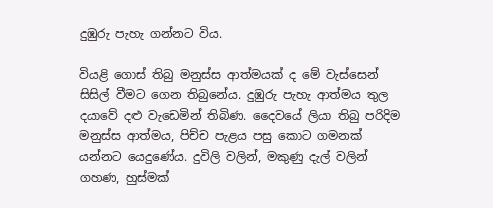දුඹුරු පැහැ ගන්නට විය.

වියළි ගොස් තිබු මනුස්ස ආත්මයක් ද මේ වැස්සෙන් සිසිල් වීමට ගෙන තිබුනේය. දුඹුරු පැහැ ආත්මය තුල දයාවේ දළු වැඩෙමින් තිබිණ. දෛවයේ ලියා තිබු පරිදිම මනුස්ස ආත්මය, පිච්ච පැළය පසු කොට ගමනක් යන්නට යෙදුණේය. දුවිලි වලින්, මකුණු දැල් වලින් ගහණ, හුස්මක්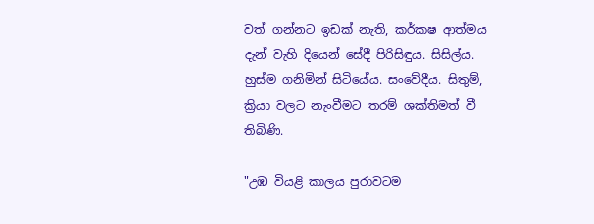වත් ගන්නට ඉඩක් නැති, කර්කෂ ආත්මය දැන් වැහි දියෙන් සේදී පිරිසිඳුය. සිසිල්ය. හුස්ම ගනිමින් සිටියේය. සංවේදීය. සිතුම්, ක්‍රියා වලට නැංවීමට තරම් ශක්තිමත් වී තිබිණි.

"උඹ වියළි කාලය පුරාවටම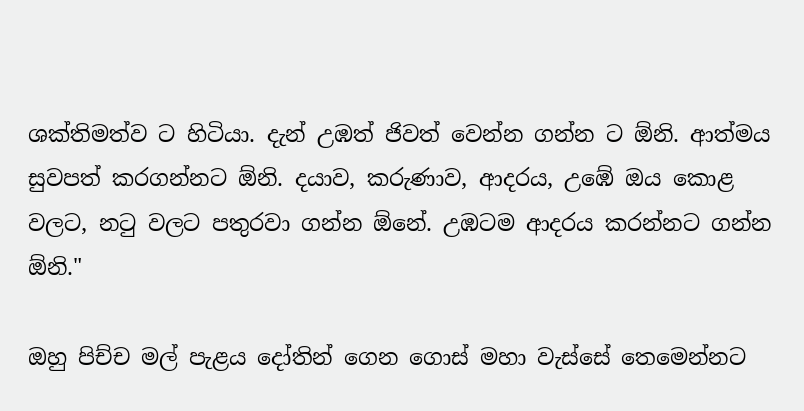ශක්තිමත්ව ට හිටියා. දැන් උඹත් ජිවත් වෙන්න ගන්න ට ඕනි. ආත්මය සුවපත් කරගන්නට ඕනි. දයාව, කරුණාව, ආදරය, උඹේ ඔය කොළ වලට, නටු වලට පතුරවා ගන්න ඕනේ. උඹටම ආදරය කරන්නට ගන්න ඕනි."

ඔහු පිච්ච මල් පැළය දෝතින් ගෙන ගොස් මහා වැස්සේ තෙමෙන්නට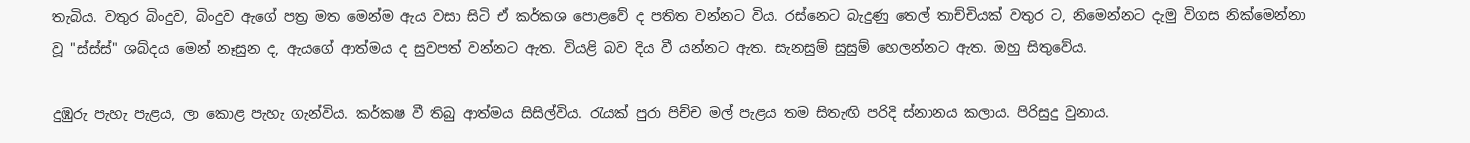තැබිය. වතුර බිංදුව, බිංදුව ඇගේ පත්‍ර මත මෙන්ම ඇය වසා සිටි ඒ කර්කශ පොළවේ ද පතිත වන්නට විය. රස්නෙට බැදුණු තෙල් තාච්චියක් වතුර ට, නිමෙන්නට දැමු විගස නික්මෙන්නා වූ "ස්ස්ස්" ශබ්දය මෙන් නෑසුන ද, ඇයගේ ආත්මය ද සුවපත් වන්නට ඇත. වියළි බව දිය වී යන්නට ඇත. සැනසුම් සුසුම් හෙලන්නට ඇත. ඔහු සිතුවේය.

දුඹුරු පැහැ පැළය, ලා කොළ පැහැ ගැන්විය. කර්කෂ වී තිබු ආත්මය සිසිල්විය. රැයක් පුරා පිච්ච මල් පැළය තම සිතැඟි පරිදි ස්නානය කලාය. පිරිසුදු වුනාය.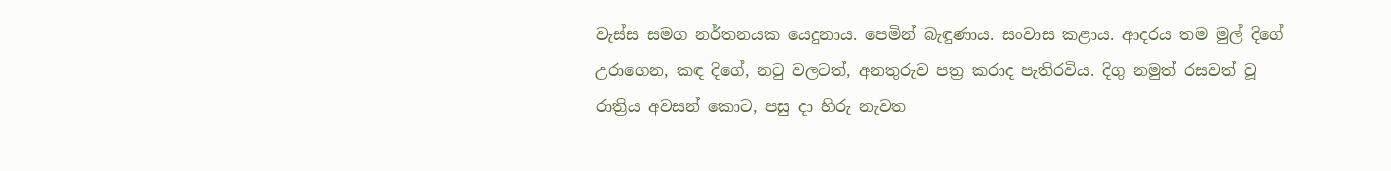වැස්ස සමග නර්තනයක යෙදුනාය. පෙමින් බැඳුණාය. සංවාස කළාය. ආදරය තම මුල් දිගේ උරාගෙන, කඳ දිගේ, නටු වලටත්, අනතුරුව පත්‍ර කරාද පැතිරවිය. දිගු නමුත් රසවත් වූ රාත්‍රිය අවසන් කොට, පසු දා හිරු නැවත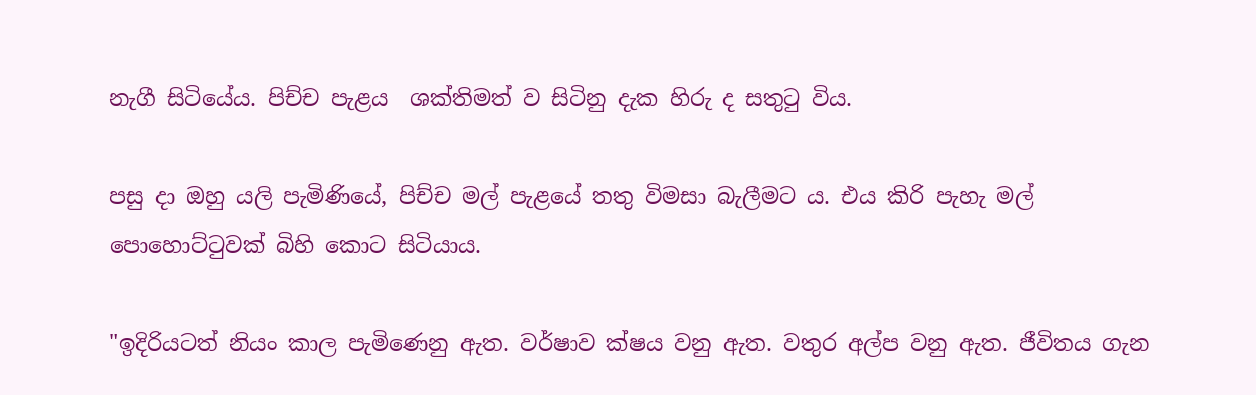නැගී සිටියේය. පිච්ච පැළය  ශක්තිමත් ව සිටිනු දැක හිරු ද සතුටු විය.

පසු දා ඔහු යලි පැමිණියේ, පිච්ච මල් පැළයේ තතු විමසා බැලීමට ය. එය කිරි පැහැ මල් පොහොට්ටුවක් බිහි කොට සිටියාය.

"ඉදිරියටත් නියං කාල පැමිණෙනු ඇත. වර්ෂාව ක්ෂය වනු ඇත. වතුර අල්ප වනු ඇත. ජීවිතය ගැන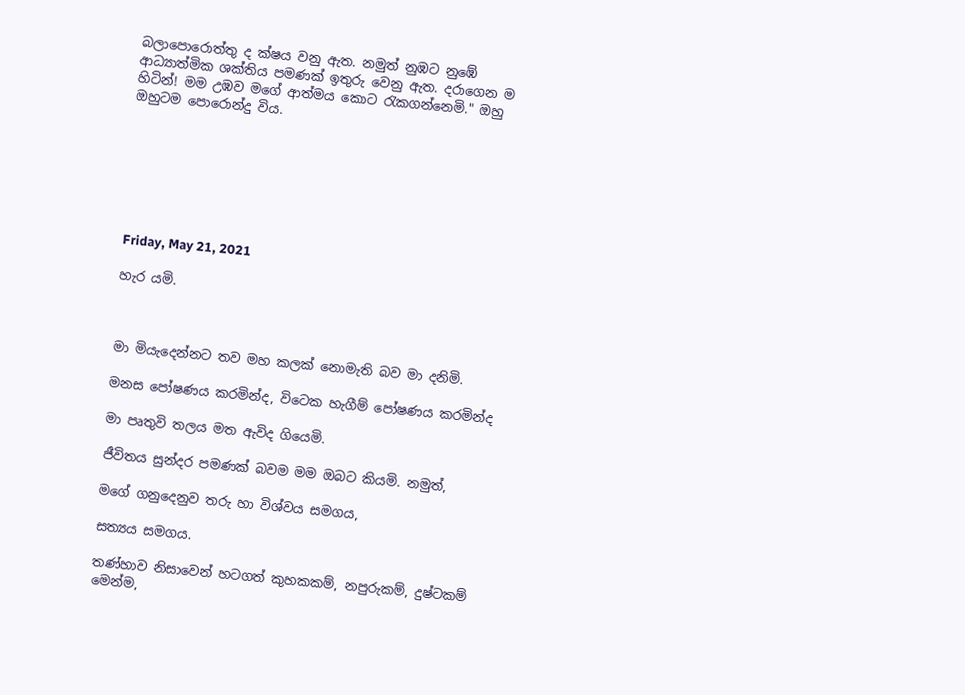බලාපොරොත්තු ද ක්ෂය වනු ඇත. නමුත් නුඹට නුඹේ ආධ්‍යාත්මික ශක්තිය පමණක් ඉතුරු වෙනු ඇත. දරාගෙන ම හිටින්! මම උඹව මගේ ආත්මය කොට රැකගන්නෙමි." ඔහු ඔහුටම පොරොන්දු විය.







Friday, May 21, 2021

හැර යමි.



මා මියැදෙන්නට තව මහ කලක් නොමැති බව මා දනිමි.

මනස පෝෂණය කරමින්ද, විටෙක හැගීම් පෝෂණය කරමින්ද

මා පෘතුවි තලය මත ඇවිද ගියෙමි.

ජීවිතය සුන්දර පමණක් බවම මම ඔබට කියමි. නමුත්,

මගේ ගනුදෙනුව තරු හා විශ්වය සමගය,

සත්‍යය සමගය.

තණ්හාව නිසාවෙන් හටගත් කුහකකම්, නපුරුකම්, දුෂ්ටකම් මෙන්ම,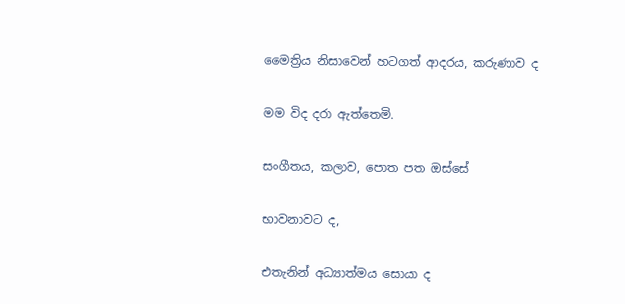මෛත්‍රිය නිසාවෙන් හටගත් ආදරය, කරුණාව ද

මම විද දරා ඇත්තෙමි.

සංගීතය, කලාව, පොත පත ඔස්සේ

භාවනාවට ද,

එතැනින් අධ්‍යාත්මය සොයා ද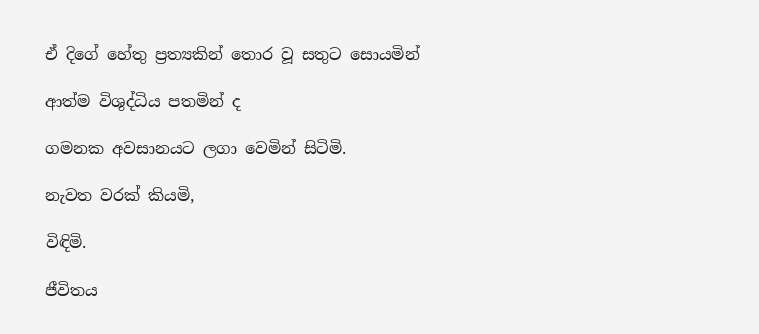ඒ දිගේ හේතු ප්‍රත්‍යකින් තොර වූ සතුට සොයමින්

ආත්ම විශුද්ධිය පතමින් ද

ගමනක අවසානයට ලගා වෙමින් සිටිමි.

නැවත වරක් කියමි,

විඳිමි.

ජීවිතය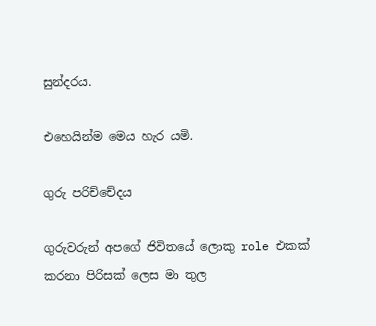සුන්දරය.

එහෙයින්ම මෙය හැර යමි.

ගුරු පරිච්චේදය

ගුරුවරුන් අපගේ ජිවිතයේ ලොකු role එකක් කරනා පිරිසක් ලෙස මා තුල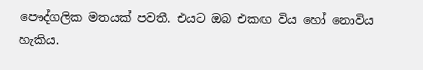පෞද්ගලික මතයක් පවතී. එයට ඔබ එකඟ විය හෝ නොවිය හැකිය.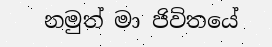නමුත් මා ජිවිතයේ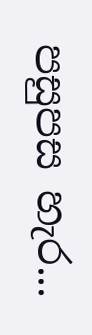පසුපස හැර...